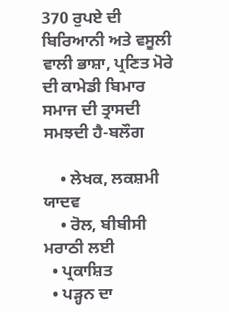370 ਰੁਪਏ ਦੀ ਬਿਰਿਆਨੀ ਅਤੇ ਵਸੂਲੀ ਵਾਲੀ ਭਾਸ਼ਾ, ਪ੍ਰਣਿਤ ਮੋਰੇ ਦੀ ਕਾਮੇਡੀ ਬਿਮਾਰ ਸਮਾਜ ਦੀ ਤ੍ਰਾਸਦੀ ਸਮਝਦੀ ਹੈ-ਬਲੌਗ

    • ਲੇਖਕ, ਲਕਸ਼ਮੀ ਯਾਦਵ
    • ਰੋਲ, ਬੀਬੀਸੀ ਮਰਾਠੀ ਲਈ
  • ਪ੍ਰਕਾਸ਼ਿਤ
  • ਪੜ੍ਹਨ ਦਾ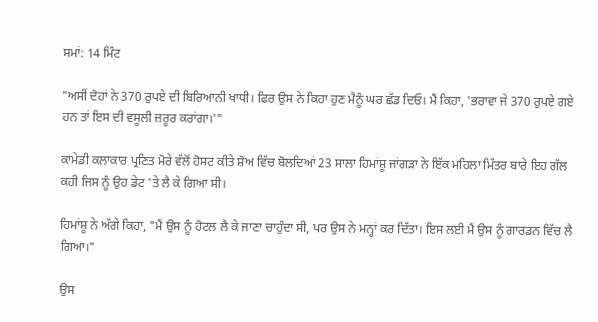ਸਮਾਂ: 14 ਮਿੰਟ

"ਅਸੀਂ ਦੋਹਾਂ ਨੇ 370 ਰੁਪਏ ਦੀ ਬਿਰਿਆਨੀ ਖਾਧੀ। ਫਿਰ ਉਸ ਨੇ ਕਿਹਾ ਹੁਣ ਮੈਨੂੰ ਘਰ ਛੱਡ ਦਿਓ। ਮੈਂ ਕਿਹਾ, 'ਭਰਾਵਾ ਜੇ 370 ਰੁਪਏ ਗਏ ਹਨ ਤਾਂ ਇਸ ਦੀ ਵਸੂਲੀ ਜ਼ਰੂਰ ਕਰਾਂਗਾ।'"

ਕਾਮੇਡੀ ਕਲਾਕਾਰ ਪ੍ਰਣਿਤ ਮੋਰੇ ਵੱਲੋਂ ਹੋਸਟ ਕੀਤੇ ਸ਼ੋਅ ਵਿੱਚ ਬੋਲਦਿਆਂ 23 ਸਾਲਾ ਹਿਮਾਂਸ਼ੂ ਜਾਂਗੜਾ ਨੇ ਇੱਕ ਮਹਿਲਾ ਮਿੱਤਰ ਬਾਰੇ ਇਹ ਗੱਲ ਕਹੀ ਜਿਸ ਨੂੰ ਉਹ ਡੇਟ 'ਤੇ ਲੈ ਕੇ ਗਿਆ ਸੀ।

ਹਿਮਾਂਸ਼ੂ ਨੇ ਅੱਗੇ ਕਿਹਾ, "ਮੈਂ ਉਸ ਨੂੰ ਹੋਟਲ ਲੈ ਕੇ ਜਾਣਾ ਚਾਹੁੰਦਾ ਸੀ, ਪਰ ਉਸ ਨੇ ਮਨ੍ਹਾਂ ਕਰ ਦਿੱਤਾ। ਇਸ ਲਈ ਮੈਂ ਉਸ ਨੂੰ ਗਾਰਡਨ ਵਿੱਚ ਲੈ ਗਿਆ।"

ਉਸ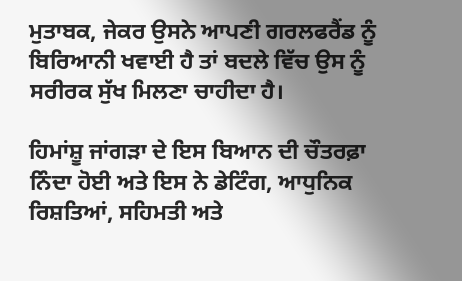ਮੁਤਾਬਕ, ਜੇਕਰ ਉਸਨੇ ਆਪਣੀ ਗਰਲਫਰੈਂਡ ਨੂੰ ਬਿਰਿਆਨੀ ਖਵਾਈ ਹੈ ਤਾਂ ਬਦਲੇ ਵਿੱਚ ਉਸ ਨੂੰ ਸਰੀਰਕ ਸੁੱਖ ਮਿਲਣਾ ਚਾਹੀਦਾ ਹੈ।

ਹਿਮਾਂਸ਼ੂ ਜਾਂਗੜਾ ਦੇ ਇਸ ਬਿਆਨ ਦੀ ਚੌਤਰਫ਼ਾ ਨਿੰਦਾ ਹੋਈ ਅਤੇ ਇਸ ਨੇ ਡੇਟਿੰਗ, ਆਧੁਨਿਕ ਰਿਸ਼ਤਿਆਂ, ਸਹਿਮਤੀ ਅਤੇ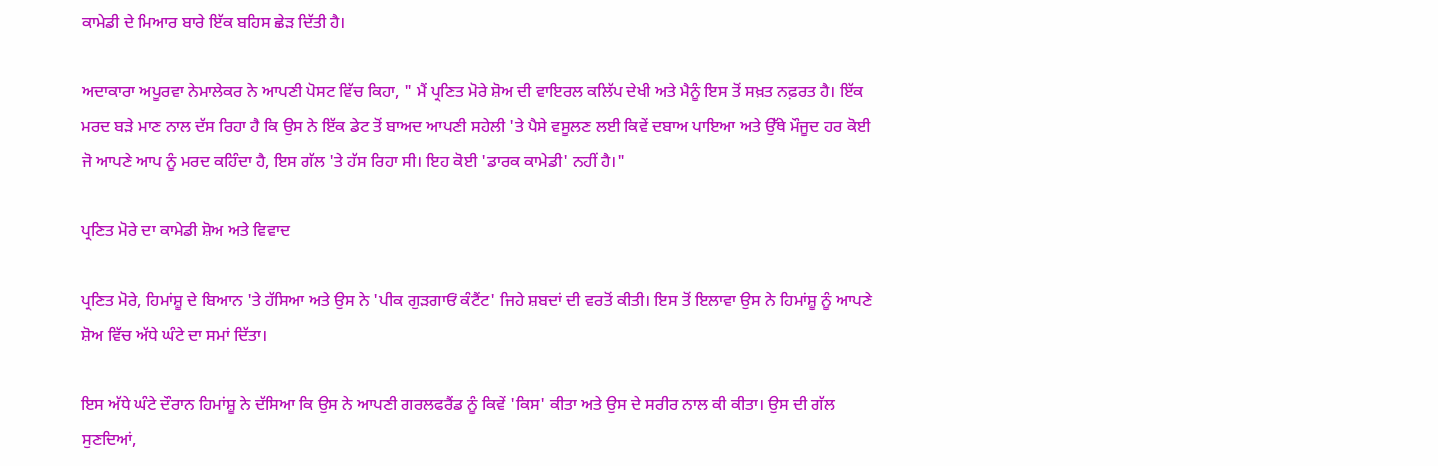ਕਾਮੇਡੀ ਦੇ ਮਿਆਰ ਬਾਰੇ ਇੱਕ ਬਹਿਸ ਛੇੜ ਦਿੱਤੀ ਹੈ।

ਅਦਾਕਾਰਾ ਅਪੂਰਵਾ ਨੇਮਾਲੇਕਰ ਨੇ ਆਪਣੀ ਪੋਸਟ ਵਿੱਚ ਕਿਹਾ, " ਮੈਂ ਪ੍ਰਣਿਤ ਮੋਰੇ ਸ਼ੋਅ ਦੀ ਵਾਇਰਲ ਕਲਿੱਪ ਦੇਖੀ ਅਤੇ ਮੈਨੂੰ ਇਸ ਤੋਂ ਸਖ਼ਤ ਨਫ਼ਰਤ ਹੈ। ਇੱਕ ਮਰਦ ਬੜੇ ਮਾਣ ਨਾਲ ਦੱਸ ਰਿਹਾ ਹੈ ਕਿ ਉਸ ਨੇ ਇੱਕ ਡੇਟ ਤੋਂ ਬਾਅਦ ਆਪਣੀ ਸਹੇਲੀ 'ਤੇ ਪੈਸੇ ਵਸੂਲਣ ਲਈ ਕਿਵੇਂ ਦਬਾਅ ਪਾਇਆ ਅਤੇ ਉੱਥੇ ਮੌਜੂਦ ਹਰ ਕੋਈ ਜੋ ਆਪਣੇ ਆਪ ਨੂੰ ਮਰਦ ਕਹਿੰਦਾ ਹੈ, ਇਸ ਗੱਲ 'ਤੇ ਹੱਸ ਰਿਹਾ ਸੀ। ਇਹ ਕੋਈ 'ਡਾਰਕ ਕਾਮੇਡੀ' ਨਹੀਂ ਹੈ।"

ਪ੍ਰਣਿਤ ਮੋਰੇ ਦਾ ਕਾਮੇਡੀ ਸ਼ੋਅ ਅਤੇ ਵਿਵਾਦ

ਪ੍ਰਣਿਤ ਮੋਰੇ, ਹਿਮਾਂਸ਼ੂ ਦੇ ਬਿਆਨ 'ਤੇ ਹੱਸਿਆ ਅਤੇ ਉਸ ਨੇ 'ਪੀਕ ਗੁੜਗਾਓਂ ਕੰਟੈਂਟ' ਜਿਹੇ ਸ਼ਬਦਾਂ ਦੀ ਵਰਤੋਂ ਕੀਤੀ। ਇਸ ਤੋਂ ਇਲਾਵਾ ਉਸ ਨੇ ਹਿਮਾਂਸ਼ੂ ਨੂੰ ਆਪਣੇ ਸ਼ੋਅ ਵਿੱਚ ਅੱਧੇ ਘੰਟੇ ਦਾ ਸਮਾਂ ਦਿੱਤਾ।

ਇਸ ਅੱਧੇ ਘੰਟੇ ਦੌਰਾਨ ਹਿਮਾਂਸ਼ੂ ਨੇ ਦੱਸਿਆ ਕਿ ਉਸ ਨੇ ਆਪਣੀ ਗਰਲਫਰੈਂਡ ਨੂੰ ਕਿਵੇਂ 'ਕਿਸ' ਕੀਤਾ ਅਤੇ ਉਸ ਦੇ ਸਰੀਰ ਨਾਲ ਕੀ ਕੀਤਾ। ਉਸ ਦੀ ਗੱਲ ਸੁਣਦਿਆਂ,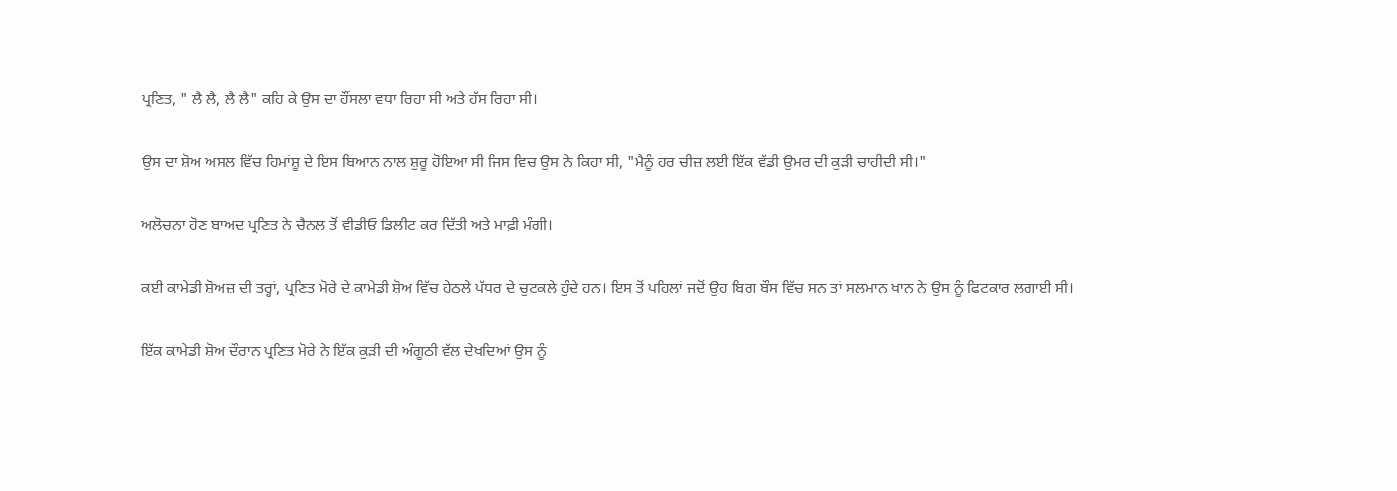ਪ੍ਰਣਿਤ, " ਲੈ ਲੈ, ਲੈ ਲੈ" ਕਹਿ ਕੇ ਉਸ ਦਾ ਹੌਂਸਲਾ ਵਧਾ ਰਿਹਾ ਸੀ ਅਤੇ ਹੱਸ ਰਿਹਾ ਸੀ।

ਉਸ ਦਾ ਸ਼ੋਅ ਅਸਲ ਵਿੱਚ ਹਿਮਾਂਸ਼ੂ ਦੇ ਇਸ ਬਿਆਨ ਨਾਲ ਸ਼ੁਰੂ ਹੋਇਆ ਸੀ ਜਿਸ ਵਿਚ ਉਸ ਨੇ ਕਿਹਾ ਸੀ, "ਮੈਨੂੰ ਹਰ ਚੀਜ਼ ਲਈ ਇੱਕ ਵੱਡੀ ਉਮਰ ਦੀ ਕੁੜੀ ਚਾਹੀਦੀ ਸੀ।"

ਅਲੋਚਨਾ ਹੋਣ ਬਾਅਦ ਪ੍ਰਣਿਤ ਨੇ ਚੈਨਲ ਤੋਂ ਵੀਡੀਓ ਡਿਲੀਟ ਕਰ ਦਿੱਤੀ ਅਤੇ ਮਾਫ਼ੀ ਮੰਗੀ।

ਕਈ ਕਾਮੇਡੀ ਸ਼ੋਅਜ਼ ਦੀ ਤਰ੍ਹਾਂ, ਪ੍ਰਣਿਤ ਮੋਰੇ ਦੇ ਕਾਮੇਡੀ ਸ਼ੋਅ ਵਿੱਚ ਹੇਠਲੇ ਪੱਧਰ ਦੇ ਚੁਟਕਲੇ ਹੁੰਦੇ ਹਨ। ਇਸ ਤੋਂ ਪਹਿਲਾਂ ਜਦੋਂ ਉਹ ਬਿਗ ਬੌਸ ਵਿੱਚ ਸਨ ਤਾਂ ਸਲਮਾਨ ਖਾਨ ਨੇ ਉਸ ਨੂੰ ਫਿਟਕਾਰ ਲਗਾਈ ਸੀ।

ਇੱਕ ਕਾਮੇਡੀ ਸ਼ੋਅ ਦੌਰਾਨ ਪ੍ਰਣਿਤ ਮੋਰੇ ਨੇ ਇੱਕ ਕੁੜੀ ਦੀ ਅੰਗੂਠੀ ਵੱਲ ਦੇਖਦਿਆਂ ਉਸ ਨੂੰ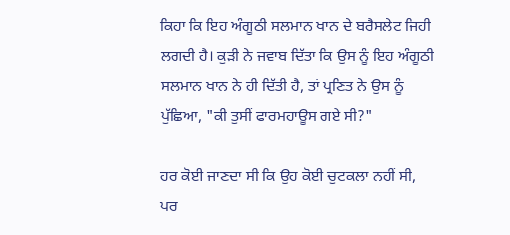ਕਿਹਾ ਕਿ ਇਹ ਅੰਗੂਠੀ ਸਲਮਾਨ ਖਾਨ ਦੇ ਬਰੈਸਲੇਟ ਜਿਹੀ ਲਗਦੀ ਹੈ। ਕੁੜੀ ਨੇ ਜਵਾਬ ਦਿੱਤਾ ਕਿ ਉਸ ਨੂੰ ਇਹ ਅੰਗੂਠੀ ਸਲਮਾਨ ਖਾਨ ਨੇ ਹੀ ਦਿੱਤੀ ਹੈ, ਤਾਂ ਪ੍ਰਣਿਤ ਨੇ ਉਸ ਨੂੰ ਪੁੱਛਿਆ, "ਕੀ ਤੁਸੀਂ ਫਾਰਮਹਾਊਸ ਗਏ ਸੀ?"

ਹਰ ਕੋਈ ਜਾਣਦਾ ਸੀ ਕਿ ਉਹ ਕੋਈ ਚੁਟਕਲਾ ਨਹੀਂ ਸੀ, ਪਰ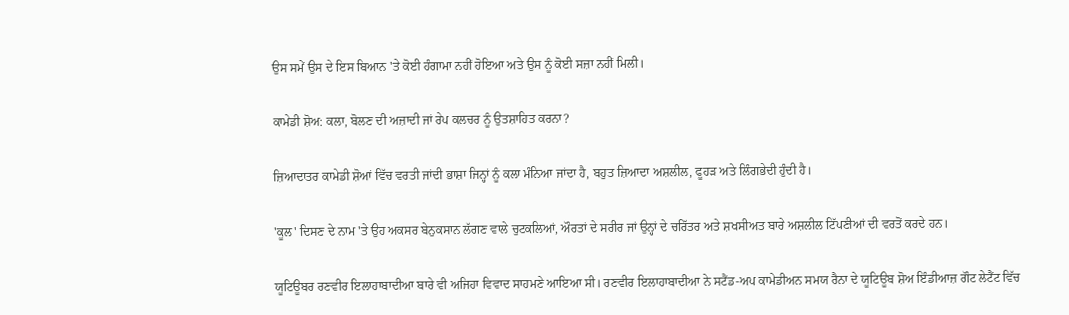ਉਸ ਸਮੇਂ ਉਸ ਦੇ ਇਸ ਬਿਆਨ 'ਤੇ ਕੋਈ ਹੰਗਾਮਾ ਨਹੀਂ ਹੋਇਆ ਅਤੇ ਉਸ ਨੂੰ ਕੋਈ ਸਜ਼ਾ ਨਹੀਂ ਮਿਲੀ।

ਕਾਮੇਡੀ ਸ਼ੋਅ: ਕਲਾ, ਬੋਲਣ ਦੀ ਅਜ਼ਾਦੀ ਜਾਂ ਰੇਪ ਕਲਚਰ ਨੂੰ ਉਤਸ਼ਾਹਿਤ ਕਰਨਾ?

ਜ਼ਿਆਦਾਤਰ ਕਾਮੇਡੀ ਸ਼ੋਆਂ ਵਿੱਚ ਵਰਤੀ ਜਾਂਦੀ ਭਾਸ਼ਾ ਜਿਨ੍ਹਾਂ ਨੂੰ ਕਲਾ ਮੰਨਿਆ ਜਾਂਦਾ ਹੈ, ਬਹੁਤ ਜ਼ਿਆਦਾ ਅਸ਼ਲੀਲ, ਫੂਹੜ ਅਤੇ ਲਿੰਗਭੇਦੀ ਹੁੰਦੀ ਹੈ।

'ਕੂਲ' ਦਿਸਣ ਦੇ ਨਾਮ 'ਤੇ ਉਹ ਅਕਸਰ ਬੇਨੁਕਸਾਨ ਲੱਗਣ ਵਾਲੇ ਚੁਟਕਲਿਆਂ, ਔਰਤਾਂ ਦੇ ਸਰੀਰ ਜਾਂ ਉਨ੍ਹਾਂ ਦੇ ਚਰਿੱਤਰ ਅਤੇ ਸ਼ਖਸੀਅਤ ਬਾਰੇ ਅਸ਼ਲੀਲ ਟਿੱਪਣੀਆਂ ਦੀ ਵਰਤੋਂ ਕਰਦੇ ਹਨ।

ਯੂਟਿਊਬਰ ਰਣਵੀਰ ਇਲਾਹਾਬਾਦੀਆ ਬਾਰੇ ਵੀ ਅਜਿਹਾ ਵਿਵਾਦ ਸਾਹਮਣੇ ਆਇਆ ਸੀ। ਰਣਵੀਰ ਇਲਾਹਾਬਾਦੀਆ ਨੇ ਸਟੈਂਡ-ਅਪ ਕਾਮੇਡੀਅਨ ਸਮਯ ਰੈਨਾ ਦੇ ਯੂਟਿਊਬ ਸ਼ੋਅ ਇੰਡੀਆਜ਼ ਗੌਟ ਲੇਟੈਂਟ ਵਿੱਚ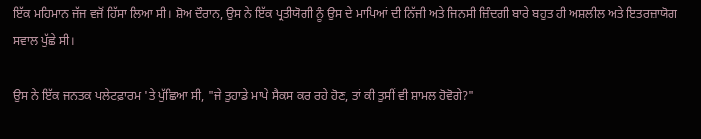ਇੱਕ ਮਹਿਮਾਨ ਜੱਜ ਵਜੋਂ ਹਿੱਸਾ ਲਿਆ ਸੀ। ਸ਼ੋਅ ਦੌਰਾਨ, ਉਸ ਨੇ ਇੱਕ ਪ੍ਰਤੀਯੋਗੀ ਨੂੰ ਉਸ ਦੇ ਮਾਪਿਆਂ ਦੀ ਨਿੱਜੀ ਅਤੇ ਜਿਨਸੀ ਜ਼ਿੰਦਗੀ ਬਾਰੇ ਬਹੁਤ ਹੀ ਅਸ਼ਲੀਲ ਅਤੇ ਇਤਰਜ਼ਾਯੋਗ ਸਵਾਲ ਪੁੱਛੇ ਸੀ।

ਉਸ ਨੇ ਇੱਕ ਜਨਤਕ ਪਲੇਟਫ਼ਾਰਮ 'ਤੇ ਪੁੱਛਿਆ ਸੀ, "ਜੇ ਤੁਹਾਡੇ ਮਾਪੇ ਸੈਕਸ ਕਰ ਰਹੇ ਹੋਣ, ਤਾਂ ਕੀ ਤੁਸੀਂ ਵੀ ਸ਼ਾਮਲ ਹੋਵੋਗੇ?"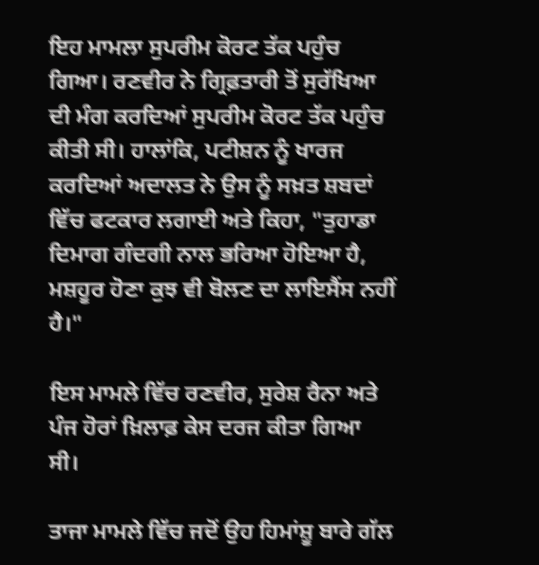ਇਹ ਮਾਮਲਾ ਸੁਪਰੀਮ ਕੋਰਟ ਤੱਕ ਪਹੁੰਚ ਗਿਆ। ਰਣਵੀਰ ਨੇ ਗ੍ਰਿਫ਼ਤਾਰੀ ਤੋਂ ਸੁਰੱਖਿਆ ਦੀ ਮੰਗ ਕਰਦਿਆਂ ਸੁਪਰੀਮ ਕੋਰਟ ਤੱਕ ਪਹੁੰਚ ਕੀਤੀ ਸੀ। ਹਾਲਾਂਕਿ, ਪਟੀਸ਼ਨ ਨੂੰ ਖਾਰਜ ਕਰਦਿਆਂ ਅਦਾਲਤ ਨੇ ਉਸ ਨੂੰ ਸਖ਼ਤ ਸ਼ਬਦਾਂ ਵਿੱਚ ਫਟਕਾਰ ਲਗਾਈ ਅਤੇ ਕਿਹਾ, "ਤੁਹਾਡਾ ਦਿਮਾਗ ਗੰਦਗੀ ਨਾਲ ਭਰਿਆ ਹੋਇਆ ਹੈ, ਮਸ਼ਹੂਰ ਹੋਣਾ ਕੁਝ ਵੀ ਬੋਲਣ ਦਾ ਲਾਇਸੈਂਸ ਨਹੀਂ ਹੈ।"

ਇਸ ਮਾਮਲੇ ਵਿੱਚ ਰਣਵੀਰ, ਸੁਰੇਸ਼ ਰੈਨਾ ਅਤੇ ਪੰਜ ਹੋਰਾਂ ਖ਼ਿਲਾਫ਼ ਕੇਸ ਦਰਜ ਕੀਤਾ ਗਿਆ ਸੀ।

ਤਾਜਾ ਮਾਮਲੇ ਵਿੱਚ ਜਦੋਂ ਉਹ ਹਿਮਾਂਸ਼ੂ ਬਾਰੇ ਗੱਲ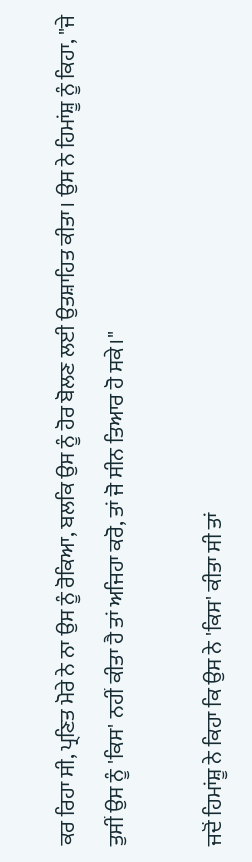ਕਰ ਰਿਹਾ ਸੀ, ਪ੍ਰਣਿਤ ਮੋਰੇ ਨੇ ਨਾ ਉਸ ਨੂੰ ਰੋਕਿਆ, ਬਲਕਿ ਉਸ ਨੂੰ ਹੋਰ ਬੋਲਣ ਲਈ ਉਤਸ਼ਾਹਿਤ ਕੀਤਾ। ਉਸ ਨੇ ਹਿਮਾਂਸ਼ੂ ਨੂੰ ਕਿਹਾ, "ਜੇ ਤੁਸੀਂ ਉਸ ਨੂੰ 'ਕਿਸ' ਨਹੀਂ ਕੀਤਾ ਹੈ ਤਾਂ ਅਜਿਹਾ ਕਰੋ, ਤਾਂ ਜੋ ਸੀਨ ਤਿਆਰ ਹੋ ਸਕੇ।"

ਜਦੋਂ ਹਿਮਾਂਸ਼ੂ ਨੇ ਕਿਹਾ ਕਿ ਉਸ ਨੇ 'ਕਿਸ' ਕੀਤਾ ਸੀ ਤਾਂ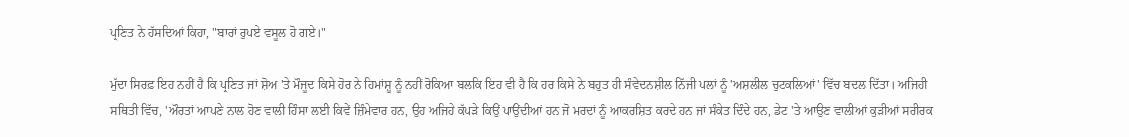ਪ੍ਰਣਿਤ ਨੇ ਹੱਸਦਿਆਂ ਕਿਹਾ, "ਬਾਰਾਂ ਰੁਪਏ ਵਸੂਲ ਹੋ ਗਏ।"

ਮੁੱਦਾ ਸਿਰਫ਼ ਇਹ ਨਹੀਂ ਹੈ ਕਿ ਪ੍ਰਣਿਤ ਜਾਂ ਸ਼ੋਅ 'ਤੇ ਮੌਜੂਦ ਕਿਸੇ ਹੋਰ ਨੇ ਹਿਮਾਂਸ਼ੂ ਨੂੰ ਨਹੀਂ ਰੋਕਿਆ ਬਲਕਿ ਇਹ ਵੀ ਹੈ ਕਿ ਹਰ ਕਿਸੇ ਨੇ ਬਹੁਤ ਹੀ ਸੰਵੇਦਨਸ਼ੀਲ ਨਿੱਜੀ ਪਲਾਂ ਨੂੰ 'ਅਸ਼ਲੀਲ ਚੁਟਕਲਿਆਂ' ਵਿੱਚ ਬਦਲ ਦਿੱਤਾ। ਅਜਿਹੀ ਸਥਿਤੀ ਵਿੱਚ, 'ਔਰਤਾਂ ਆਪਣੇ ਨਾਲ ਹੋਣ ਵਾਲੀ ਹਿੰਸਾ ਲਈ ਕਿਵੇਂ ਜ਼ਿੰਮੇਵਾਰ ਹਨ, ਉਹ ਅਜਿਹੇ ਕੱਪੜੇ ਕਿਉਂ ਪਾਉਂਦੀਆਂ ਹਨ ਜੋ ਮਰਦਾਂ ਨੂੰ ਆਕਰਸ਼ਿਤ ਕਰਦੇ ਹਨ ਜਾਂ ਸੰਕੇਤ ਦਿੰਦੇ ਹਨ, ਡੇਟ 'ਤੇ ਆਉਣ ਵਾਲੀਆਂ ਕੁੜੀਆਂ ਸਰੀਰਕ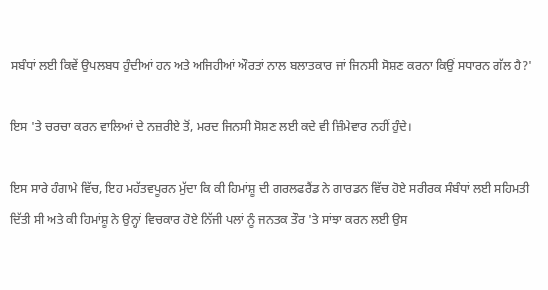ਸਬੰਧਾਂ ਲਈ ਕਿਵੇਂ ਉਪਲਬਧ ਹੁੰਦੀਆਂ ਹਨ ਅਤੇ ਅਜਿਹੀਆਂ ਔਰਤਾਂ ਨਾਲ ਬਲਾਤਕਾਰ ਜਾਂ ਜਿਨਸੀ ਸੋਸ਼ਣ ਕਰਨਾ ਕਿਉਂ ਸਧਾਰਨ ਗੱਲ ਹੈ?'

ਇਸ 'ਤੇ ਚਰਚਾ ਕਰਨ ਵਾਲਿਆਂ ਦੇ ਨਜ਼ਰੀਏ ਤੋਂ, ਮਰਦ ਜਿਨਸੀ ਸੋਸ਼ਣ ਲਈ ਕਦੇ ਵੀ ਜ਼ਿੰਮੇਵਾਰ ਨਹੀਂ ਹੁੰਦੇ।

ਇਸ ਸਾਰੇ ਹੰਗਾਮੇ ਵਿੱਚ, ਇਹ ਮਹੱਤਵਪੂਰਨ ਮੁੱਦਾ ਕਿ ਕੀ ਹਿਮਾਂਸ਼ੂ ਦੀ ਗਰਲਫਰੈਂਡ ਨੇ ਗਾਰਡਨ ਵਿੱਚ ਹੋਏ ਸਰੀਰਕ ਸੰਬੰਧਾਂ ਲਈ ਸਹਿਮਤੀ ਦਿੱਤੀ ਸੀ ਅਤੇ ਕੀ ਹਿਮਾਂਸ਼ੂ ਨੇ ਉਨ੍ਹਾਂ ਵਿਚਕਾਰ ਹੋਏ ਨਿੱਜੀ ਪਲਾਂ ਨੂੰ ਜਨਤਕ ਤੌਰ 'ਤੇ ਸਾਂਝਾ ਕਰਨ ਲਈ ਉਸ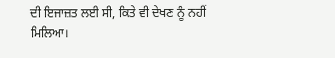ਦੀ ਇਜਾਜ਼ਤ ਲਈ ਸੀ, ਕਿਤੇ ਵੀ ਦੇਖਣ ਨੂੰ ਨਹੀਂ ਮਿਲਿਆ।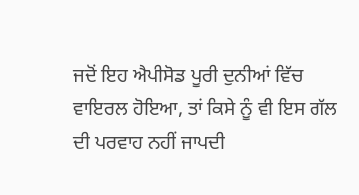ਜਦੋਂ ਇਹ ਐਪੀਸੋਡ ਪੂਰੀ ਦੁਨੀਆਂ ਵਿੱਚ ਵਾਇਰਲ ਹੋਇਆ, ਤਾਂ ਕਿਸੇ ਨੂੰ ਵੀ ਇਸ ਗੱਲ ਦੀ ਪਰਵਾਹ ਨਹੀਂ ਜਾਪਦੀ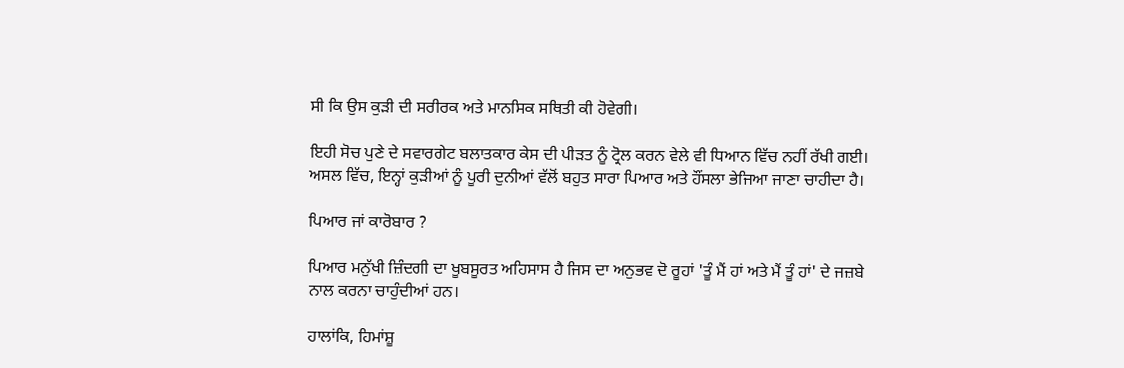ਸੀ ਕਿ ਉਸ ਕੁੜੀ ਦੀ ਸਰੀਰਕ ਅਤੇ ਮਾਨਸਿਕ ਸਥਿਤੀ ਕੀ ਹੋਵੇਗੀ।

ਇਹੀ ਸੋਚ ਪੁਣੇ ਦੇ ਸਵਾਰਗੇਟ ਬਲਾਤਕਾਰ ਕੇਸ ਦੀ ਪੀੜਤ ਨੂੰ ਟ੍ਰੋਲ ਕਰਨ ਵੇਲੇ ਵੀ ਧਿਆਨ ਵਿੱਚ ਨਹੀਂ ਰੱਖੀ ਗਈ। ਅਸਲ ਵਿੱਚ, ਇਨ੍ਹਾਂ ਕੁੜੀਆਂ ਨੂੰ ਪੂਰੀ ਦੁਨੀਆਂ ਵੱਲੋਂ ਬਹੁਤ ਸਾਰਾ ਪਿਆਰ ਅਤੇ ਹੌਂਸਲਾ ਭੇਜਿਆ ਜਾਣਾ ਚਾਹੀਦਾ ਹੈ।

ਪਿਆਰ ਜਾਂ ਕਾਰੋਬਾਰ ?

ਪਿਆਰ ਮਨੁੱਖੀ ਜ਼ਿੰਦਗੀ ਦਾ ਖੂਬਸੂਰਤ ਅਹਿਸਾਸ ਹੈ ਜਿਸ ਦਾ ਅਨੁਭਵ ਦੋ ਰੂਹਾਂ 'ਤੂੰ ਮੈਂ ਹਾਂ ਅਤੇ ਮੈਂ ਤੂੰ ਹਾਂ' ਦੇ ਜਜ਼ਬੇ ਨਾਲ ਕਰਨਾ ਚਾਹੁੰਦੀਆਂ ਹਨ।

ਹਾਲਾਂਕਿ, ਹਿਮਾਂਸ਼ੂ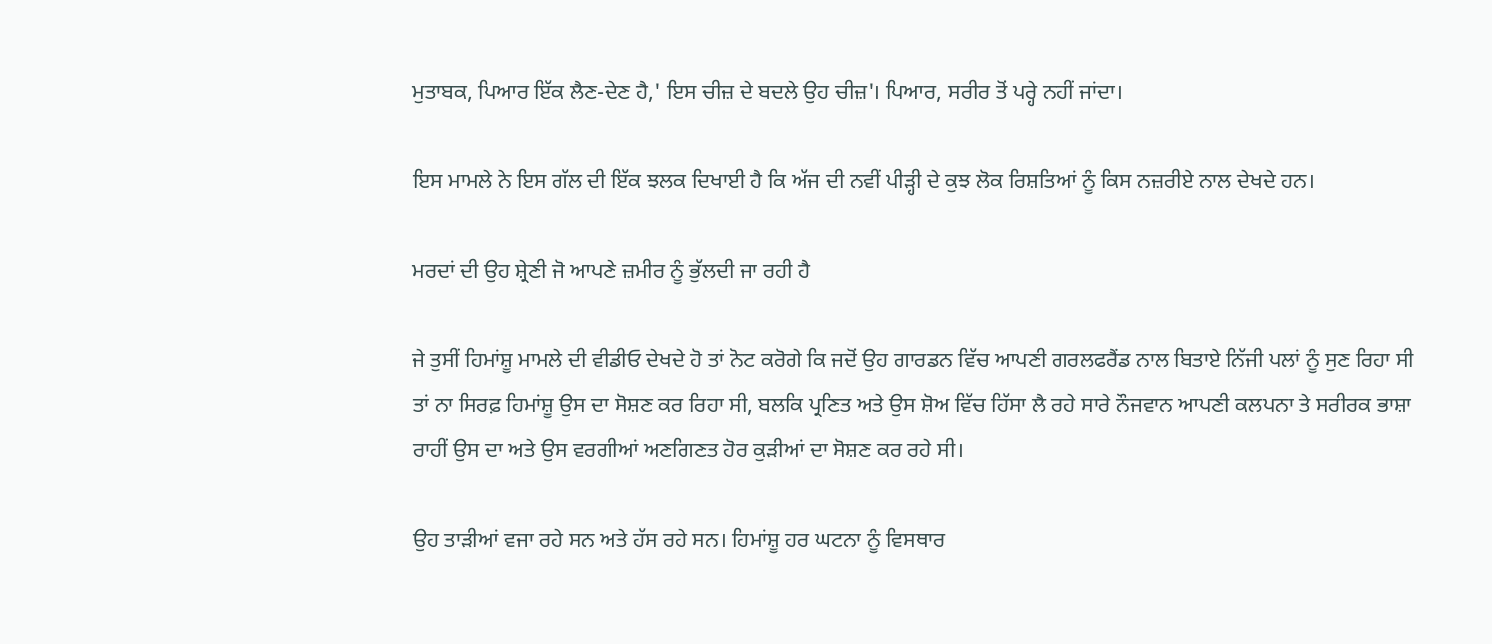ਮੁਤਾਬਕ, ਪਿਆਰ ਇੱਕ ਲੈਣ-ਦੇਣ ਹੈ,' ਇਸ ਚੀਜ਼ ਦੇ ਬਦਲੇ ਉਹ ਚੀਜ਼'। ਪਿਆਰ, ਸਰੀਰ ਤੋਂ ਪਰ੍ਹੇ ਨਹੀਂ ਜਾਂਦਾ।

ਇਸ ਮਾਮਲੇ ਨੇ ਇਸ ਗੱਲ ਦੀ ਇੱਕ ਝਲਕ ਦਿਖਾਈ ਹੈ ਕਿ ਅੱਜ ਦੀ ਨਵੀਂ ਪੀੜ੍ਹੀ ਦੇ ਕੁਝ ਲੋਕ ਰਿਸ਼ਤਿਆਂ ਨੂੰ ਕਿਸ ਨਜ਼ਰੀਏ ਨਾਲ ਦੇਖਦੇ ਹਨ।

ਮਰਦਾਂ ਦੀ ਉਹ ਸ਼੍ਰੇਣੀ ਜੋ ਆਪਣੇ ਜ਼ਮੀਰ ਨੂੰ ਭੁੱਲਦੀ ਜਾ ਰਹੀ ਹੈ

ਜੇ ਤੁਸੀਂ ਹਿਮਾਂਸ਼ੂ ਮਾਮਲੇ ਦੀ ਵੀਡੀਓ ਦੇਖਦੇ ਹੋ ਤਾਂ ਨੋਟ ਕਰੋਗੇ ਕਿ ਜਦੋਂ ਉਹ ਗਾਰਡਨ ਵਿੱਚ ਆਪਣੀ ਗਰਲਫਰੈਂਡ ਨਾਲ ਬਿਤਾਏ ਨਿੱਜੀ ਪਲਾਂ ਨੂੰ ਸੁਣ ਰਿਹਾ ਸੀ ਤਾਂ ਨਾ ਸਿਰਫ਼ ਹਿਮਾਂਸ਼ੂ ਉਸ ਦਾ ਸੋਸ਼ਣ ਕਰ ਰਿਹਾ ਸੀ, ਬਲਕਿ ਪ੍ਰਣਿਤ ਅਤੇ ਉਸ ਸ਼ੋਅ ਵਿੱਚ ਹਿੱਸਾ ਲੈ ਰਹੇ ਸਾਰੇ ਨੌਜਵਾਨ ਆਪਣੀ ਕਲਪਨਾ ਤੇ ਸਰੀਰਕ ਭਾਸ਼ਾ ਰਾਹੀਂ ਉਸ ਦਾ ਅਤੇ ਉਸ ਵਰਗੀਆਂ ਅਣਗਿਣਤ ਹੋਰ ਕੁੜੀਆਂ ਦਾ ਸੋਸ਼ਣ ਕਰ ਰਹੇ ਸੀ।

ਉਹ ਤਾੜੀਆਂ ਵਜਾ ਰਹੇ ਸਨ ਅਤੇ ਹੱਸ ਰਹੇ ਸਨ। ਹਿਮਾਂਸ਼ੂ ਹਰ ਘਟਨਾ ਨੂੰ ਵਿਸਥਾਰ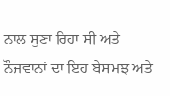ਨਾਲ ਸੁਣਾ ਰਿਹਾ ਸੀ ਅਤੇ ਨੌਜਵਾਨਾਂ ਦਾ ਇਹ ਬੇਸਮਝ ਅਤੇ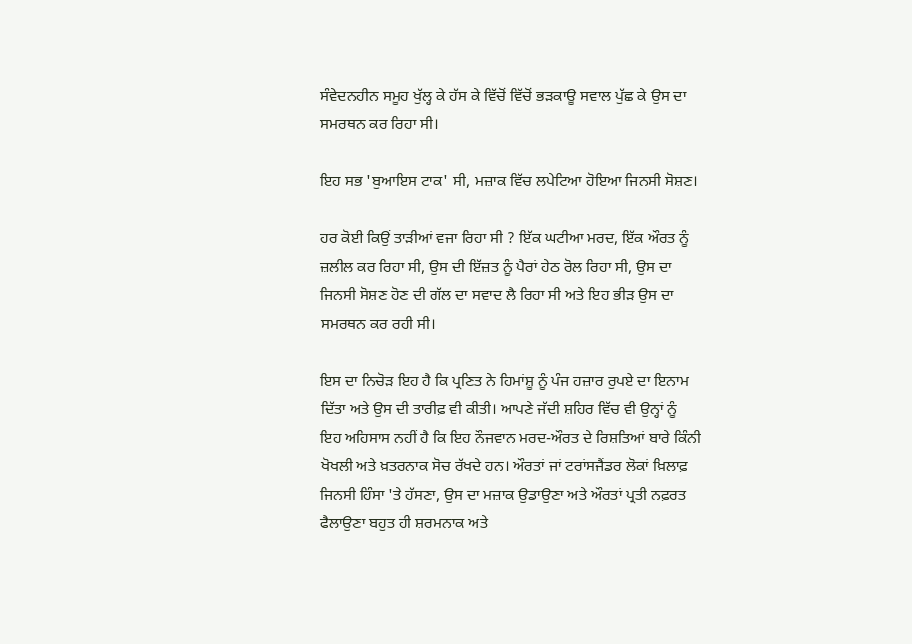ਸੰਵੇਦਨਹੀਨ ਸਮੂਹ ਖੁੱਲ੍ਹ ਕੇ ਹੱਸ ਕੇ ਵਿੱਚੋਂ ਵਿੱਚੋਂ ਭੜਕਾਊ ਸਵਾਲ ਪੁੱਛ ਕੇ ਉਸ ਦਾ ਸਮਰਥਨ ਕਰ ਰਿਹਾ ਸੀ।

ਇਹ ਸਭ 'ਬੁਆਇਸ ਟਾਕ' ਸੀ, ਮਜ਼ਾਕ ਵਿੱਚ ਲਪੇਟਿਆ ਹੋਇਆ ਜਿਨਸੀ ਸੋਸ਼ਣ।

ਹਰ ਕੋਈ ਕਿਉਂ ਤਾੜੀਆਂ ਵਜਾ ਰਿਹਾ ਸੀ ? ਇੱਕ ਘਟੀਆ ਮਰਦ, ਇੱਕ ਔਰਤ ਨੂੰ ਜ਼ਲੀਲ ਕਰ ਰਿਹਾ ਸੀ, ਉਸ ਦੀ ਇੱਜ਼ਤ ਨੂੰ ਪੈਰਾਂ ਹੇਠ ਰੋਲ ਰਿਹਾ ਸੀ, ਉਸ ਦਾ ਜਿਨਸੀ ਸੋਸ਼ਣ ਹੋਣ ਦੀ ਗੱਲ ਦਾ ਸਵਾਦ ਲੈ ਰਿਹਾ ਸੀ ਅਤੇ ਇਹ ਭੀੜ ਉਸ ਦਾ ਸਮਰਥਨ ਕਰ ਰਹੀ ਸੀ।

ਇਸ ਦਾ ਨਿਚੋੜ ਇਹ ਹੈ ਕਿ ਪ੍ਰਣਿਤ ਨੇ ਹਿਮਾਂਸ਼ੂ ਨੂੰ ਪੰਜ ਹਜ਼ਾਰ ਰੁਪਏ ਦਾ ਇਨਾਮ ਦਿੱਤਾ ਅਤੇ ਉਸ ਦੀ ਤਾਰੀਫ਼ ਵੀ ਕੀਤੀ। ਆਪਣੇ ਜੱਦੀ ਸ਼ਹਿਰ ਵਿੱਚ ਵੀ ਉਨ੍ਹਾਂ ਨੂੰ ਇਹ ਅਹਿਸਾਸ ਨਹੀਂ ਹੈ ਕਿ ਇਹ ਨੌਜਵਾਨ ਮਰਦ-ਔਰਤ ਦੇ ਰਿਸ਼ਤਿਆਂ ਬਾਰੇ ਕਿੰਨੀ ਖੋਖਲੀ ਅਤੇ ਖ਼ਤਰਨਾਕ ਸੋਚ ਰੱਖਦੇ ਹਨ। ਔਰਤਾਂ ਜਾਂ ਟਰਾਂਸਜੈਂਡਰ ਲੋਕਾਂ ਖ਼ਿਲਾਫ਼ ਜਿਨਸੀ ਹਿੰਸਾ 'ਤੇ ਹੱਸਣਾ, ਉਸ ਦਾ ਮਜ਼ਾਕ ਉਡਾਉਣਾ ਅਤੇ ਔਰਤਾਂ ਪ੍ਰਤੀ ਨਫ਼ਰਤ ਫੈਲਾਉਣਾ ਬਹੁਤ ਹੀ ਸ਼ਰਮਨਾਕ ਅਤੇ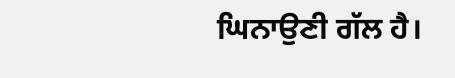ਘਿਨਾਉਣੀ ਗੱਲ ਹੈ।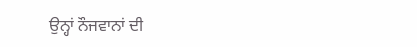ਉਨ੍ਹਾਂ ਨੌਜਵਾਨਾਂ ਦੀ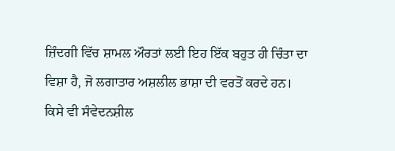ਜ਼ਿੰਦਗੀ ਵਿੱਚ ਸ਼ਾਮਲ ਔਰਤਾਂ ਲਈ ਇਹ ਇੱਕ ਬਹੁਤ ਹੀ ਚਿੰਤਾ ਦਾ ਵਿਸ਼ਾ ਹੈ, ਜੋ ਲਗਾਤਾਰ ਅਸ਼ਲੀਲ ਭਾਸ਼ਾ ਦੀ ਵਰਤੋਂ ਕਰਦੇ ਹਨ। ਕਿਸੇ ਵੀ ਸੰਵੇਦਨਸ਼ੀਲ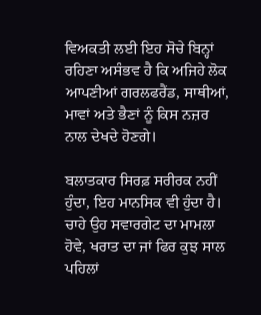ਵਿਅਕਤੀ ਲਈ ਇਹ ਸੋਚੇ ਬਿਨ੍ਹਾਂ ਰਹਿਣਾ ਅਸੰਭਵ ਹੈ ਕਿ ਅਜਿਹੇ ਲੋਕ ਆਪਣੀਆਂ ਗਰਲਫਰੈਂਡ, ਸਾਥੀਆਂ, ਮਾਵਾਂ ਅਤੇ ਭੈਣਾਂ ਨੂੰ ਕਿਸ ਨਜ਼ਰ ਨਾਲ ਦੇਖਦੇ ਹੋਣਗੇ।

ਬਲਾਤਕਾਰ ਸਿਰਫ਼ ਸਰੀਰਕ ਨਹੀਂ ਹੁੰਦਾ, ਇਹ ਮਾਨਸਿਕ ਵੀ ਹੁੰਦਾ ਹੈ। ਚਾਹੇ ਉਹ ਸਵਾਰਗੇਟ ਦਾ ਮਾਮਲਾ ਹੋਵੇ, ਖਰਾਤ ਦਾ ਜਾਂ ਫਿਰ ਕੁਝ ਸਾਲ ਪਹਿਲਾਂ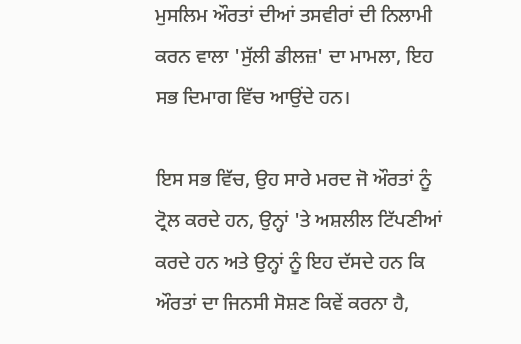ਮੁਸਲਿਮ ਔਰਤਾਂ ਦੀਆਂ ਤਸਵੀਰਾਂ ਦੀ ਨਿਲਾਮੀ ਕਰਨ ਵਾਲਾ 'ਸੁੱਲੀ ਡੀਲਜ਼' ਦਾ ਮਾਮਲਾ, ਇਹ ਸਭ ਦਿਮਾਗ ਵਿੱਚ ਆਉਂਦੇ ਹਨ।

ਇਸ ਸਭ ਵਿੱਚ, ਉਹ ਸਾਰੇ ਮਰਦ ਜੋ ਔਰਤਾਂ ਨੂੰ ਟ੍ਰੋਲ ਕਰਦੇ ਹਨ, ਉਨ੍ਹਾਂ 'ਤੇ ਅਸ਼ਲੀਲ ਟਿੱਪਣੀਆਂ ਕਰਦੇ ਹਨ ਅਤੇ ਉਨ੍ਹਾਂ ਨੂੰ ਇਹ ਦੱਸਦੇ ਹਨ ਕਿ ਔਰਤਾਂ ਦਾ ਜਿਨਸੀ ਸੋਸ਼ਣ ਕਿਵੇਂ ਕਰਨਾ ਹੈ,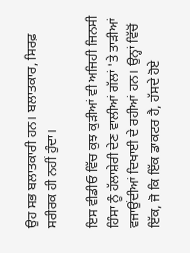ਉਹ ਸਭ ਬਲਾਤਕਾਰੀ ਹਨ। ਬਲਾਤਕਾਰ, ਸਿਰਫ਼ ਸਰੀਰਕ ਹੀ ਨਹੀਂ ਹੁੰਦਾ।

ਇਸ ਵੀਡੀਓ ਵਿੱਚ ਕੁਝ ਕੁੜੀਆਂ ਵੀ ਅਜਿਹੀ ਜਿਨਸੀ ਹਿੰਸਾ ਨੂੰ ਹੱਲਾਸ਼ੇਰੀ ਦੇਣ ਵਾਲੀਆਂ ਗੱਲਾਂ 'ਤੇ ਤਾੜੀਆਂ ਵਜਾਉਂਦੀਆਂ ਦਿਖਾਈ ਦੇ ਰਹੀਆਂ ਹਨ। ਉਨ੍ਹਾਂ ਵਿੱਚੋਂ ਇੱਕ, ਜੋ ਕਿ ਇੱਕ ਡਾਕਟਰ ਹੈ, ਹੱਸਦੇ ਹੋਏ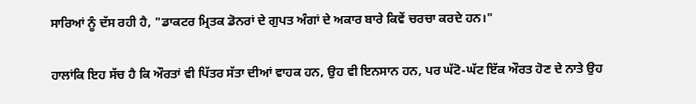ਸਾਰਿਆਂ ਨੂੰ ਦੱਸ ਰਹੀ ਹੈ, "ਡਾਕਟਰ ਮ੍ਰਿਤਕ ਡੋਨਰਾਂ ਦੇ ਗੁਪਤ ਅੰਗਾਂ ਦੇ ਅਕਾਰ ਬਾਰੇ ਕਿਵੇਂ ਚਰਚਾ ਕਰਦੇ ਹਨ।"

ਹਾਲਾਂਕਿ ਇਹ ਸੱਚ ਹੈ ਕਿ ਔਰਤਾਂ ਵੀ ਪਿੱਤਰ ਸੱਤਾ ਦੀਆਂ ਵਾਹਕ ਹਨ, ਉਹ ਵੀ ਇਨਸਾਨ ਹਨ, ਪਰ ਘੱਟੋ-ਘੱਟ ਇੱਕ ਔਰਤ ਹੋਣ ਦੇ ਨਾਤੇ ਉਹ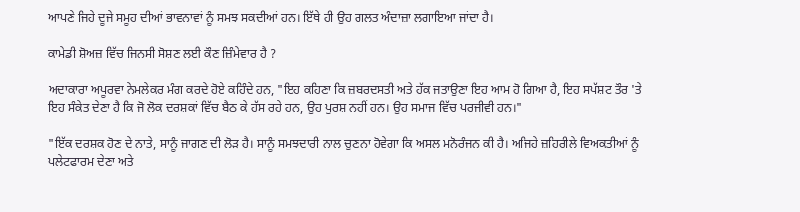ਆਪਣੇ ਜਿਹੇ ਦੂਜੇ ਸਮੂਹ ਦੀਆਂ ਭਾਵਨਾਵਾਂ ਨੂੰ ਸਮਝ ਸਕਦੀਆਂ ਹਨ। ਇੱਥੇ ਹੀ ਉਹ ਗਲਤ ਅੰਦਾਜ਼ਾ ਲਗਾਇਆ ਜਾਂਦਾ ਹੈ।

ਕਾਮੇਡੀ ਸ਼ੋਅਜ਼ ਵਿੱਚ ਜਿਨਸੀ ਸੋਸ਼ਣ ਲਈ ਕੌਣ ਜ਼ਿੰਮੇਵਾਰ ਹੈ ?

ਅਦਾਕਾਰਾ ਅਪੂਰਵਾ ਨੇਮਲੇਕਰ ਮੰਗ ਕਰਦੇ ਹੋਏ ਕਹਿੰਦੇ ਹਨ, "ਇਹ ਕਹਿਣਾ ਕਿ ਜ਼ਬਰਦਸਤੀ ਅਤੇ ਹੱਕ ਜਤਾਉਣਾ ਇਹ ਆਮ ਹੋ ਗਿਆ ਹੈ, ਇਹ ਸਪੱਸ਼ਟ ਤੌਰ 'ਤੇ ਇਹ ਸੰਕੇਤ ਦੇਣਾ ਹੈ ਕਿ ਜੋ ਲੋਕ ਦਰਸ਼ਕਾਂ ਵਿੱਚ ਬੈਠ ਕੇ ਹੱਸ ਰਹੇ ਹਨ, ਉਹ ਪੁਰਸ਼ ਨਹੀਂ ਹਨ। ਉਹ ਸਮਾਜ ਵਿੱਚ ਪਰਜੀਵੀ ਹਨ।"

"ਇੱਕ ਦਰਸ਼ਕ ਹੋਣ ਦੇ ਨਾਤੇ, ਸਾਨੂੰ ਜਾਗਣ ਦੀ ਲੋੜ ਹੈ। ਸਾਨੂੰ ਸਮਝਦਾਰੀ ਨਾਲ ਚੁਣਨਾ ਹੋਵੇਗਾ ਕਿ ਅਸਲ ਮਨੋਰੰਜਨ ਕੀ ਹੈ। ਅਜਿਹੇ ਜ਼ਹਿਰੀਲੇ ਵਿਅਕਤੀਆਂ ਨੂੰ ਪਲੇਟਫਾਰਮ ਦੇਣਾ ਅਤੇ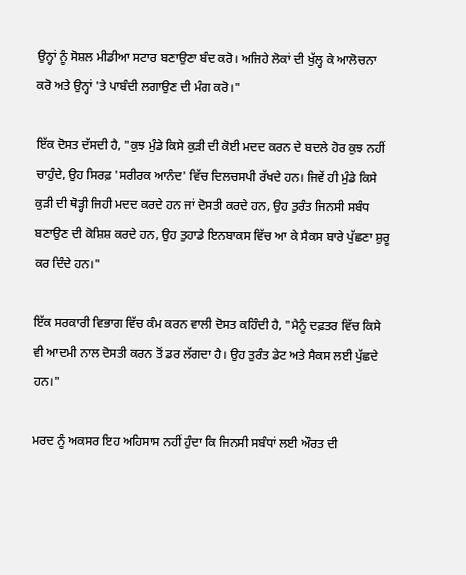ਉਨ੍ਹਾਂ ਨੂੰ ਸੋਸ਼ਲ ਮੀਡੀਆ ਸਟਾਰ ਬਣਾਉਣਾ ਬੰਦ ਕਰੋ। ਅਜਿਹੇ ਲੋਕਾਂ ਦੀ ਖੁੱਲ੍ਹ ਕੇ ਆਲੋਚਨਾ ਕਰੋ ਅਤੇ ਉਨ੍ਹਾਂ 'ਤੇ ਪਾਬੰਦੀ ਲਗਾਉਣ ਦੀ ਮੰਗ ਕਰੋ।"

ਇੱਕ ਦੋਸਤ ਦੱਸਦੀ ਹੈ, "ਕੁਝ ਮੁੰਡੇ ਕਿਸੇ ਕੁੜੀ ਦੀ ਕੋਈ ਮਦਦ ਕਰਨ ਦੇ ਬਦਲੇ ਹੋਰ ਕੁਝ ਨਹੀਂ ਚਾਹੁੰਦੇ, ਉਹ ਸਿਰਫ਼ 'ਸਰੀਰਕ ਆਨੰਦ' ਵਿੱਚ ਦਿਲਚਸਪੀ ਰੱਖਦੇ ਹਨ। ਜਿਵੇਂ ਹੀ ਮੁੰਡੇ ਕਿਸੇ ਕੁੜੀ ਦੀ ਥੋੜ੍ਹੀ ਜਿਹੀ ਮਦਦ ਕਰਦੇ ਹਨ ਜਾਂ ਦੋਸਤੀ ਕਰਦੇ ਹਨ, ਉਹ ਤੁਰੰਤ ਜਿਨਸੀ ਸਬੰਧ ਬਣਾਉਣ ਦੀ ਕੋਸ਼ਿਸ਼ ਕਰਦੇ ਹਨ, ਉਹ ਤੁਹਾਡੇ ਇਨਬਾਕਸ ਵਿੱਚ ਆ ਕੇ ਸੈਕਸ ਬਾਰੇ ਪੁੱਛਣਾ ਸ਼ੁਰੂ ਕਰ ਦਿੰਦੇ ਹਨ।"

ਇੱਕ ਸਰਕਾਰੀ ਵਿਭਾਗ ਵਿੱਚ ਕੰਮ ਕਰਨ ਵਾਲੀ ਦੋਸਤ ਕਹਿੰਦੀ ਹੈ, "ਮੈਨੂੰ ਦਫ਼ਤਰ ਵਿੱਚ ਕਿਸੇ ਵੀ ਆਦਮੀ ਨਾਲ ਦੋਸਤੀ ਕਰਨ ਤੋਂ ਡਰ ਲੱਗਦਾ ਹੈ। ਉਹ ਤੁਰੰਤ ਡੇਟ ਅਤੇ ਸੈਕਸ ਲਈ ਪੁੱਛਦੇ ਹਨ।"

ਮਰਦ ਨੂੰ ਅਕਸਰ ਇਹ ਅਹਿਸਾਸ ਨਹੀਂ ਹੁੰਦਾ ਕਿ ਜਿਨਸੀ ਸਬੰਧਾਂ ਲਈ ਔਰਤ ਦੀ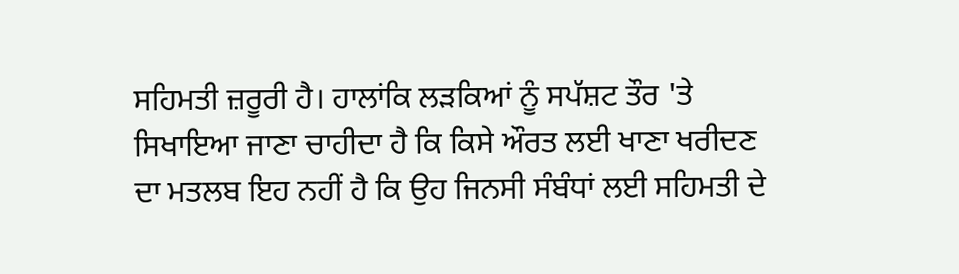ਸਹਿਮਤੀ ਜ਼ਰੂਰੀ ਹੈ। ਹਾਲਾਂਕਿ ਲੜਕਿਆਂ ਨੂੰ ਸਪੱਸ਼ਟ ਤੌਰ 'ਤੇ ਸਿਖਾਇਆ ਜਾਣਾ ਚਾਹੀਦਾ ਹੈ ਕਿ ਕਿਸੇ ਔਰਤ ਲਈ ਖਾਣਾ ਖਰੀਦਣ ਦਾ ਮਤਲਬ ਇਹ ਨਹੀਂ ਹੈ ਕਿ ਉਹ ਜਿਨਸੀ ਸੰਬੰਧਾਂ ਲਈ ਸਹਿਮਤੀ ਦੇ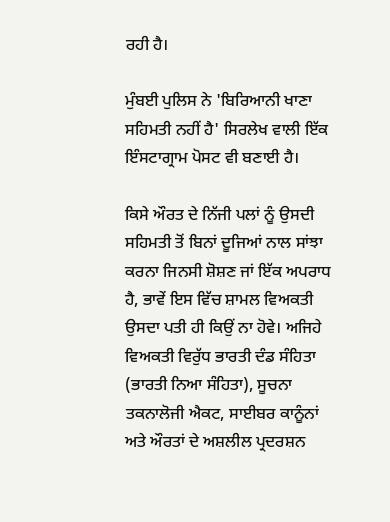ਰਹੀ ਹੈ।

ਮੁੰਬਈ ਪੁਲਿਸ ਨੇ 'ਬਿਰਿਆਨੀ ਖਾਣਾ ਸਹਿਮਤੀ ਨਹੀਂ ਹੈ' ਸਿਰਲੇਖ ਵਾਲੀ ਇੱਕ ਇੰਸਟਾਗ੍ਰਾਮ ਪੋਸਟ ਵੀ ਬਣਾਈ ਹੈ।

ਕਿਸੇ ਔਰਤ ਦੇ ਨਿੱਜੀ ਪਲਾਂ ਨੂੰ ਉਸਦੀ ਸਹਿਮਤੀ ਤੋਂ ਬਿਨਾਂ ਦੂਜਿਆਂ ਨਾਲ ਸਾਂਝਾ ਕਰਨਾ ਜਿਨਸੀ ਸ਼ੋਸ਼ਣ ਜਾਂ ਇੱਕ ਅਪਰਾਧ ਹੈ, ਭਾਵੇਂ ਇਸ ਵਿੱਚ ਸ਼ਾਮਲ ਵਿਅਕਤੀ ਉਸਦਾ ਪਤੀ ਹੀ ਕਿਉਂ ਨਾ ਹੋਵੇ। ਅਜਿਹੇ ਵਿਅਕਤੀ ਵਿਰੁੱਧ ਭਾਰਤੀ ਦੰਡ ਸੰਹਿਤਾ (ਭਾਰਤੀ ਨਿਆ ਸੰਹਿਤਾ), ਸੂਚਨਾ ਤਕਨਾਲੋਜੀ ਐਕਟ, ਸਾਈਬਰ ਕਾਨੂੰਨਾਂ ਅਤੇ ਔਰਤਾਂ ਦੇ ਅਸ਼ਲੀਲ ਪ੍ਰਦਰਸ਼ਨ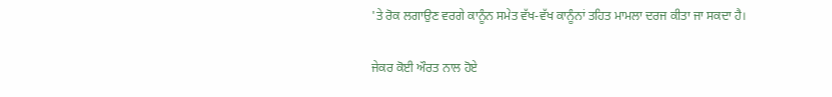'ਤੇ ਰੋਕ ਲਗਾਉਣ ਵਰਗੇ ਕਾਨੂੰਨ ਸਮੇਤ ਵੱਖ-ਵੱਖ ਕਾਨੂੰਨਾਂ ਤਹਿਤ ਮਾਮਲਾ ਦਰਜ ਕੀਤਾ ਜਾ ਸਕਦਾ ਹੈ।

ਜੇਕਰ ਕੋਈ ਔਰਤ ਨਾਲ ਹੋਏ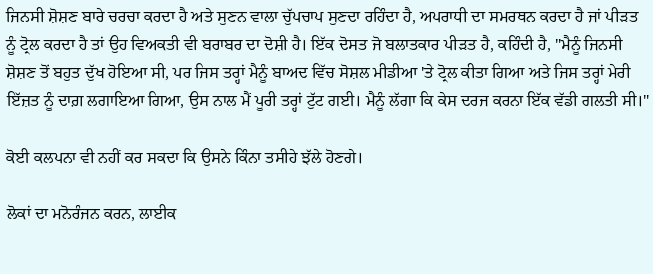ਜਿਨਸੀ ਸ਼ੋਸ਼ਣ ਬਾਰੇ ਚਰਚਾ ਕਰਦਾ ਹੈ ਅਤੇ ਸੁਣਨ ਵਾਲਾ ਚੁੱਪਚਾਪ ਸੁਣਦਾ ਰਹਿੰਦਾ ਹੈ, ਅਪਰਾਧੀ ਦਾ ਸਮਰਥਨ ਕਰਦਾ ਹੈ ਜਾਂ ਪੀੜਤ ਨੂੰ ਟ੍ਰੋਲ ਕਰਦਾ ਹੈ ਤਾਂ ਉਹ ਵਿਅਕਤੀ ਵੀ ਬਰਾਬਰ ਦਾ ਦੋਸ਼ੀ ਹੈ। ਇੱਕ ਦੋਸਤ ਜੋ ਬਲਾਤਕਾਰ ਪੀੜਤ ਹੈ, ਕਹਿੰਦੀ ਹੈ, "ਮੈਨੂੰ ਜਿਨਸੀ ਸ਼ੋਸ਼ਣ ਤੋਂ ਬਹੁਤ ਦੁੱਖ ਹੋਇਆ ਸੀ, ਪਰ ਜਿਸ ਤਰ੍ਹਾਂ ਮੈਨੂੰ ਬਾਅਦ ਵਿੱਚ ਸੋਸ਼ਲ ਮੀਡੀਆ 'ਤੇ ਟ੍ਰੋਲ ਕੀਤਾ ਗਿਆ ਅਤੇ ਜਿਸ ਤਰ੍ਹਾਂ ਮੇਰੀ ਇੱਜ਼ਤ ਨੂੰ ਦਾਗ਼ ਲਗਾਇਆ ਗਿਆ, ਉਸ ਨਾਲ ਮੈਂ ਪੂਰੀ ਤਰ੍ਹਾਂ ਟੁੱਟ ਗਈ। ਮੈਨੂੰ ਲੱਗਾ ਕਿ ਕੇਸ ਦਰਜ ਕਰਨਾ ਇੱਕ ਵੱਡੀ ਗਲਤੀ ਸੀ।"

ਕੋਈ ਕਲਪਨਾ ਵੀ ਨਹੀਂ ਕਰ ਸਕਦਾ ਕਿ ਉਸਨੇ ਕਿੰਨਾ ਤਸੀਹੇ ਝੱਲੇ ਹੋਣਗੇ।

ਲੋਕਾਂ ਦਾ ਮਨੋਰੰਜਨ ਕਰਨ, ਲਾਈਕ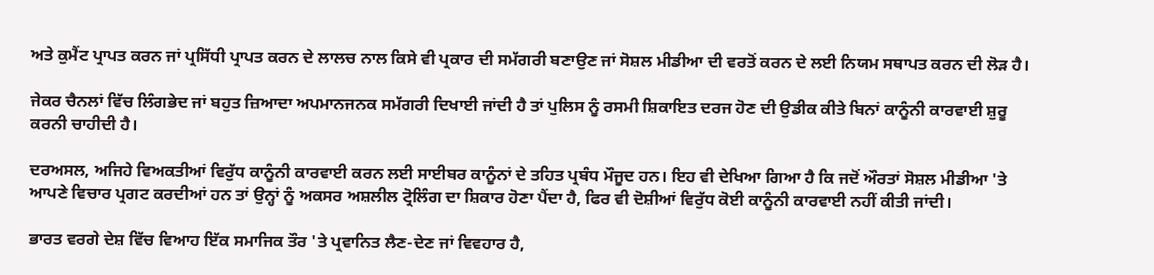ਅਤੇ ਕੁਮੈਂਟ ਪ੍ਰਾਪਤ ਕਰਨ ਜਾਂ ਪ੍ਰਸਿੱਧੀ ਪ੍ਰਾਪਤ ਕਰਨ ਦੇ ਲਾਲਚ ਨਾਲ ਕਿਸੇ ਵੀ ਪ੍ਰਕਾਰ ਦੀ ਸਮੱਗਰੀ ਬਣਾਉਣ ਜਾਂ ਸੋਸ਼ਲ ਮੀਡੀਆ ਦੀ ਵਰਤੋਂ ਕਰਨ ਦੇ ਲਈ ਨਿਯਮ ਸਥਾਪਤ ਕਰਨ ਦੀ ਲੋੜ ਹੈ।

ਜੇਕਰ ਚੈਨਲਾਂ ਵਿੱਚ ਲਿੰਗਭੇਦ ਜਾਂ ਬਹੁਤ ਜ਼ਿਆਦਾ ਅਪਮਾਨਜਨਕ ਸਮੱਗਰੀ ਦਿਖਾਈ ਜਾਂਦੀ ਹੈ ਤਾਂ ਪੁਲਿਸ ਨੂੰ ਰਸਮੀ ਸ਼ਿਕਾਇਤ ਦਰਜ ਹੋਣ ਦੀ ਉਡੀਕ ਕੀਤੇ ਬਿਨਾਂ ਕਾਨੂੰਨੀ ਕਾਰਵਾਈ ਸ਼ੁਰੂ ਕਰਨੀ ਚਾਹੀਦੀ ਹੈ।

ਦਰਅਸਲ, ਅਜਿਹੇ ਵਿਅਕਤੀਆਂ ਵਿਰੁੱਧ ਕਾਨੂੰਨੀ ਕਾਰਵਾਈ ਕਰਨ ਲਈ ਸਾਈਬਰ ਕਾਨੂੰਨਾਂ ਦੇ ਤਹਿਤ ਪ੍ਰਬੰਧ ਮੌਜੂਦ ਹਨ। ਇਹ ਵੀ ਦੇਖਿਆ ਗਿਆ ਹੈ ਕਿ ਜਦੋਂ ਔਰਤਾਂ ਸੋਸ਼ਲ ਮੀਡੀਆ 'ਤੇ ਆਪਣੇ ਵਿਚਾਰ ਪ੍ਰਗਟ ਕਰਦੀਆਂ ਹਨ ਤਾਂ ਉਨ੍ਹਾਂ ਨੂੰ ਅਕਸਰ ਅਸ਼ਲੀਲ ਟ੍ਰੋਲਿੰਗ ਦਾ ਸ਼ਿਕਾਰ ਹੋਣਾ ਪੈਂਦਾ ਹੈ, ਫਿਰ ਵੀ ਦੋਸ਼ੀਆਂ ਵਿਰੁੱਧ ਕੋਈ ਕਾਨੂੰਨੀ ਕਾਰਵਾਈ ਨਹੀਂ ਕੀਤੀ ਜਾਂਦੀ।

ਭਾਰਤ ਵਰਗੇ ਦੇਸ਼ ਵਿੱਚ ਵਿਆਹ ਇੱਕ ਸਮਾਜਿਕ ਤੌਰ 'ਤੇ ਪ੍ਰਵਾਨਿਤ ਲੈਣ-ਦੇਣ ਜਾਂ ਵਿਵਹਾਰ ਹੈ,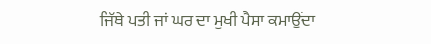ਜਿੱਥੇ ਪਤੀ ਜਾਂ ਘਰ ਦਾ ਮੁਖੀ ਪੈਸਾ ਕਮਾਉਂਦਾ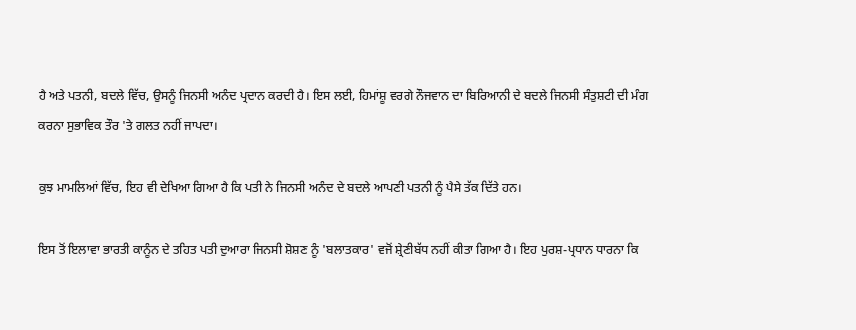ਹੈ ਅਤੇ ਪਤਨੀ, ਬਦਲੇ ਵਿੱਚ, ਉਸਨੂੰ ਜਿਨਸੀ ਅਨੰਦ ਪ੍ਰਦਾਨ ਕਰਦੀ ਹੈ। ਇਸ ਲਈ, ਹਿਮਾਂਸ਼ੂ ਵਰਗੇ ਨੌਜਵਾਨ ਦਾ ਬਿਰਿਆਨੀ ਦੇ ਬਦਲੇ ਜਿਨਸੀ ਸੰਤੁਸ਼ਟੀ ਦੀ ਮੰਗ ਕਰਨਾ ਸੁਭਾਵਿਕ ਤੌਰ 'ਤੇ ਗਲਤ ਨਹੀਂ ਜਾਪਦਾ।

ਕੁਝ ਮਾਮਲਿਆਂ ਵਿੱਚ, ਇਹ ਵੀ ਦੇਖਿਆ ਗਿਆ ਹੈ ਕਿ ਪਤੀ ਨੇ ਜਿਨਸੀ ਅਨੰਦ ਦੇ ਬਦਲੇ ਆਪਣੀ ਪਤਨੀ ਨੂੰ ਪੈਸੇ ਤੱਕ ਦਿੱਤੇ ਹਨ।

ਇਸ ਤੋਂ ਇਲਾਵਾ ਭਾਰਤੀ ਕਾਨੂੰਨ ਦੇ ਤਹਿਤ ਪਤੀ ਦੁਆਰਾ ਜਿਨਸੀ ਸ਼ੋਸ਼ਣ ਨੂੰ 'ਬਲਾਤਕਾਰ' ਵਜੋਂ ਸ਼੍ਰੇਣੀਬੱਧ ਨਹੀਂ ਕੀਤਾ ਗਿਆ ਹੈ। ਇਹ ਪੁਰਸ਼-ਪ੍ਰਧਾਨ ਧਾਰਨਾ ਕਿ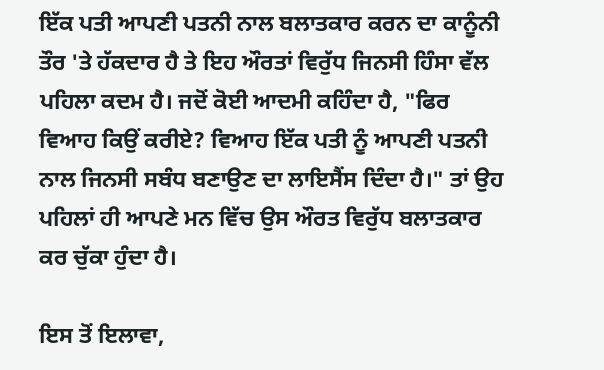ਇੱਕ ਪਤੀ ਆਪਣੀ ਪਤਨੀ ਨਾਲ ਬਲਾਤਕਾਰ ਕਰਨ ਦਾ ਕਾਨੂੰਨੀ ਤੌਰ 'ਤੇ ਹੱਕਦਾਰ ਹੈ ਤੇ ਇਹ ਔਰਤਾਂ ਵਿਰੁੱਧ ਜਿਨਸੀ ਹਿੰਸਾ ਵੱਲ ਪਹਿਲਾ ਕਦਮ ਹੈ। ਜਦੋਂ ਕੋਈ ਆਦਮੀ ਕਹਿੰਦਾ ਹੈ, "ਫਿਰ ਵਿਆਹ ਕਿਉਂ ਕਰੀਏ? ਵਿਆਹ ਇੱਕ ਪਤੀ ਨੂੰ ਆਪਣੀ ਪਤਨੀ ਨਾਲ ਜਿਨਸੀ ਸਬੰਧ ਬਣਾਉਣ ਦਾ ਲਾਇਸੈਂਸ ਦਿੰਦਾ ਹੈ।" ਤਾਂ ਉਹ ਪਹਿਲਾਂ ਹੀ ਆਪਣੇ ਮਨ ਵਿੱਚ ਉਸ ਔਰਤ ਵਿਰੁੱਧ ਬਲਾਤਕਾਰ ਕਰ ਚੁੱਕਾ ਹੁੰਦਾ ਹੈ।

ਇਸ ਤੋਂ ਇਲਾਵਾ,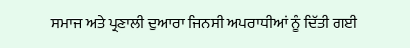ਸਮਾਜ ਅਤੇ ਪ੍ਰਣਾਲੀ ਦੁਆਰਾ ਜਿਨਸੀ ਅਪਰਾਧੀਆਂ ਨੂੰ ਦਿੱਤੀ ਗਈ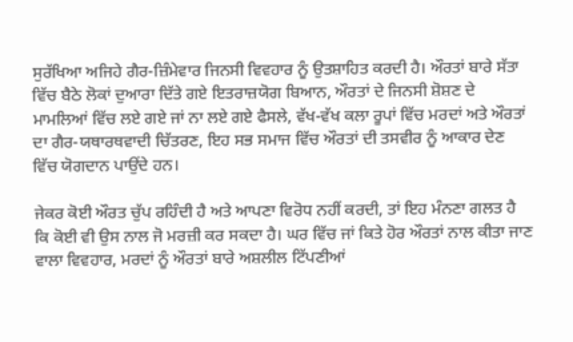ਸੁਰੱਖਿਆ ਅਜਿਹੇ ਗੈਰ-ਜ਼ਿੰਮੇਵਾਰ ਜਿਨਸੀ ਵਿਵਹਾਰ ਨੂੰ ਉਤਸ਼ਾਹਿਤ ਕਰਦੀ ਹੈ। ਔਰਤਾਂ ਬਾਰੇ ਸੱਤਾ ਵਿੱਚ ਬੈਠੇ ਲੋਕਾਂ ਦੁਆਰਾ ਦਿੱਤੇ ਗਏ ਇਤਰਾਜ਼ਯੋਗ ਬਿਆਨ, ਔਰਤਾਂ ਦੇ ਜਿਨਸੀ ਸ਼ੋਸ਼ਣ ਦੇ ਮਾਮਲਿਆਂ ਵਿੱਚ ਲਏ ਗਏ ਜਾਂ ਨਾ ਲਏ ਗਏ ਫੈਸਲੇ, ਵੱਖ-ਵੱਖ ਕਲਾ ਰੂਪਾਂ ਵਿੱਚ ਮਰਦਾਂ ਅਤੇ ਔਰਤਾਂ ਦਾ ਗੈਰ-ਯਥਾਰਥਵਾਦੀ ਚਿੱਤਰਣ, ਇਹ ਸਭ ਸਮਾਜ ਵਿੱਚ ਔਰਤਾਂ ਦੀ ਤਸਵੀਰ ਨੂੰ ਆਕਾਰ ਦੇਣ ਵਿੱਚ ਯੋਗਦਾਨ ਪਾਉਂਦੇ ਹਨ।

ਜੇਕਰ ਕੋਈ ਔਰਤ ਚੁੱਪ ਰਹਿੰਦੀ ਹੈ ਅਤੇ ਆਪਣਾ ਵਿਰੋਧ ਨਹੀਂ ਕਰਦੀ, ਤਾਂ ਇਹ ਮੰਨਣਾ ਗਲਤ ਹੈ ਕਿ ਕੋਈ ਵੀ ਉਸ ਨਾਲ ਜੋ ਮਰਜ਼ੀ ਕਰ ਸਕਦਾ ਹੈ। ਘਰ ਵਿੱਚ ਜਾਂ ਕਿਤੇ ਹੋਰ ਔਰਤਾਂ ਨਾਲ ਕੀਤਾ ਜਾਣ ਵਾਲਾ ਵਿਵਹਾਰ, ਮਰਦਾਂ ਨੂੰ ਔਰਤਾਂ ਬਾਰੇ ਅਸ਼ਲੀਲ ਟਿੱਪਣੀਆਂ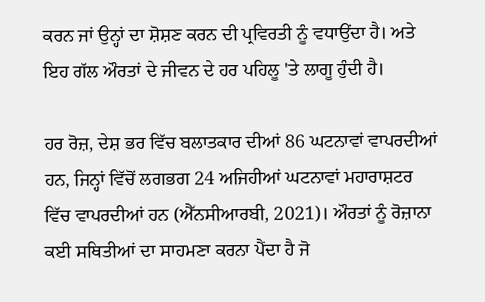ਕਰਨ ਜਾਂ ਉਨ੍ਹਾਂ ਦਾ ਸ਼ੋਸ਼ਣ ਕਰਨ ਦੀ ਪ੍ਰਵਿਰਤੀ ਨੂੰ ਵਧਾਉਂਦਾ ਹੈ। ਅਤੇ ਇਹ ਗੱਲ ਔਰਤਾਂ ਦੇ ਜੀਵਨ ਦੇ ਹਰ ਪਹਿਲੂ 'ਤੇ ਲਾਗੂ ਹੁੰਦੀ ਹੈ।

ਹਰ ਰੋਜ਼, ਦੇਸ਼ ਭਰ ਵਿੱਚ ਬਲਾਤਕਾਰ ਦੀਆਂ 86 ਘਟਨਾਵਾਂ ਵਾਪਰਦੀਆਂ ਹਨ, ਜਿਨ੍ਹਾਂ ਵਿੱਚੋਂ ਲਗਭਗ 24 ਅਜਿਹੀਆਂ ਘਟਨਾਵਾਂ ਮਹਾਰਾਸ਼ਟਰ ਵਿੱਚ ਵਾਪਰਦੀਆਂ ਹਨ (ਐੱਨਸੀਆਰਬੀ, 2021)। ਔਰਤਾਂ ਨੂੰ ਰੋਜ਼ਾਨਾ ਕਈ ਸਥਿਤੀਆਂ ਦਾ ਸਾਹਮਣਾ ਕਰਨਾ ਪੈਂਦਾ ਹੈ ਜੋ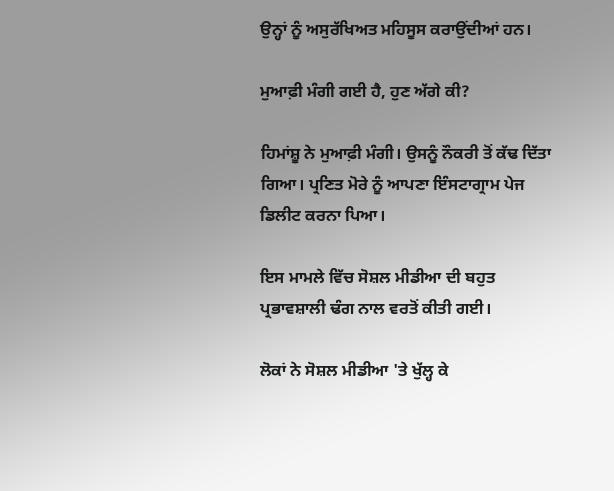ਉਨ੍ਹਾਂ ਨੂੰ ਅਸੁਰੱਖਿਅਤ ਮਹਿਸੂਸ ਕਰਾਉਂਦੀਆਂ ਹਨ।

ਮੁਆਫ਼ੀ ਮੰਗੀ ਗਈ ਹੈ, ਹੁਣ ਅੱਗੇ ਕੀ?

ਹਿਮਾਂਸ਼ੂ ਨੇ ਮੁਆਫ਼ੀ ਮੰਗੀ। ਉਸਨੂੰ ਨੌਕਰੀ ਤੋਂ ਕੱਢ ਦਿੱਤਾ ਗਿਆ। ਪ੍ਰਣਿਤ ਮੋਰੇ ਨੂੰ ਆਪਣਾ ਇੰਸਟਾਗ੍ਰਾਮ ਪੇਜ ਡਿਲੀਟ ਕਰਨਾ ਪਿਆ।

ਇਸ ਮਾਮਲੇ ਵਿੱਚ ਸੋਸ਼ਲ ਮੀਡੀਆ ਦੀ ਬਹੁਤ ਪ੍ਰਭਾਵਸ਼ਾਲੀ ਢੰਗ ਨਾਲ ਵਰਤੋਂ ਕੀਤੀ ਗਈ।

ਲੋਕਾਂ ਨੇ ਸੋਸ਼ਲ ਮੀਡੀਆ 'ਤੇ ਖੁੱਲ੍ਹ ਕੇ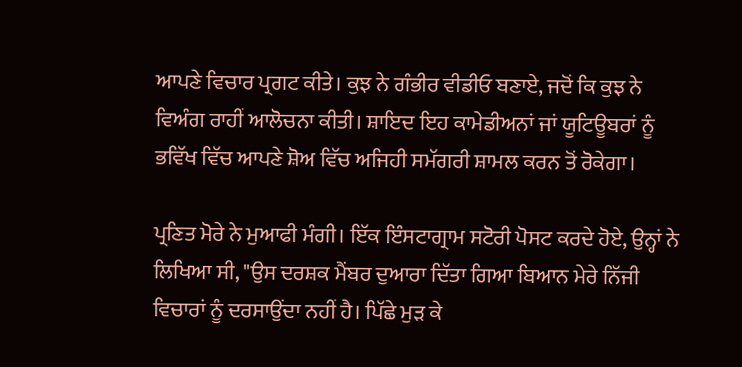ਆਪਣੇ ਵਿਚਾਰ ਪ੍ਰਗਟ ਕੀਤੇ। ਕੁਝ ਨੇ ਗੰਭੀਰ ਵੀਡੀਓ ਬਣਾਏ, ਜਦੋਂ ਕਿ ਕੁਝ ਨੇ ਵਿਅੰਗ ਰਾਹੀਂ ਆਲੋਚਨਾ ਕੀਤੀ। ਸ਼ਾਇਦ ਇਹ ਕਾਮੇਡੀਅਨਾਂ ਜਾਂ ਯੂਟਿਊਬਰਾਂ ਨੂੰ ਭਵਿੱਖ ਵਿੱਚ ਆਪਣੇ ਸ਼ੋਅ ਵਿੱਚ ਅਜਿਹੀ ਸਮੱਗਰੀ ਸ਼ਾਮਲ ਕਰਨ ਤੋਂ ਰੋਕੇਗਾ।

ਪ੍ਰਣਿਤ ਮੋਰੇ ਨੇ ਮੁਆਫੀ ਮੰਗੀ। ਇੱਕ ਇੰਸਟਾਗ੍ਰਾਮ ਸਟੋਰੀ ਪੋਸਟ ਕਰਦੇ ਹੋਏ, ਉਨ੍ਹਾਂ ਨੇ ਲਿਖਿਆ ਸੀ, "ਉਸ ਦਰਸ਼ਕ ਮੈਂਬਰ ਦੁਆਰਾ ਦਿੱਤਾ ਗਿਆ ਬਿਆਨ ਮੇਰੇ ਨਿੱਜੀ ਵਿਚਾਰਾਂ ਨੂੰ ਦਰਸਾਉਂਦਾ ਨਹੀਂ ਹੈ। ਪਿੱਛੇ ਮੁੜ ਕੇ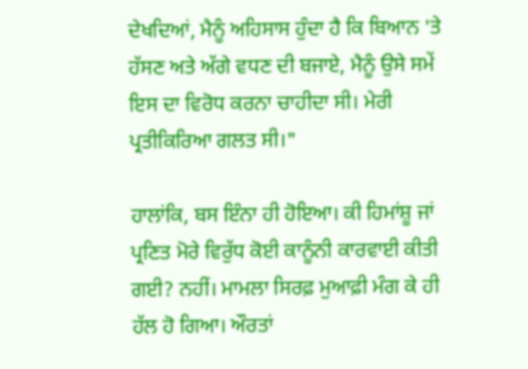ਦੇਖਦਿਆਂ, ਮੈਨੂੰ ਅਹਿਸਾਸ ਹੁੰਦਾ ਹੈ ਕਿ ਬਿਆਨ 'ਤੇ ਹੱਸਣ ਅਤੇ ਅੱਗੇ ਵਧਣ ਦੀ ਬਜਾਏ, ਮੈਨੂੰ ਉਸੇ ਸਮੇਂ ਇਸ ਦਾ ਵਿਰੋਧ ਕਰਨਾ ਚਾਹੀਦਾ ਸੀ। ਮੇਰੀ ਪ੍ਰਤੀਕਿਰਿਆ ਗਲਤ ਸੀ।"

ਹਾਲਾਂਕਿ, ਬਸ ਇੰਨਾ ਹੀ ਹੋਇਆ। ਕੀ ਹਿਮਾਂਸ਼ੂ ਜਾਂ ਪ੍ਰਣਿਤ ਮੋਰੇ ਵਿਰੁੱਧ ਕੋਈ ਕਾਨੂੰਨੀ ਕਾਰਵਾਈ ਕੀਤੀ ਗਈ? ਨਹੀਂ। ਮਾਮਲਾ ਸਿਰਫ਼ ਮੁਆਫ਼ੀ ਮੰਗ ਕੇ ਹੀ ਹੱਲ ਹੋ ਗਿਆ। ਔਰਤਾਂ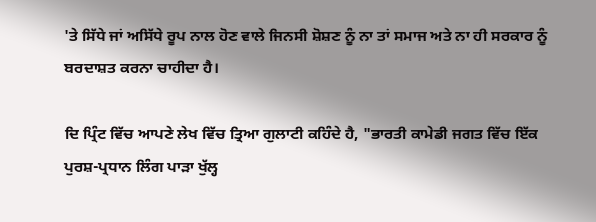'ਤੇ ਸਿੱਧੇ ਜਾਂ ਅਸਿੱਧੇ ਰੂਪ ਨਾਲ ਹੋਣ ਵਾਲੇ ਜਿਨਸੀ ਸ਼ੋਸ਼ਣ ਨੂੰ ਨਾ ਤਾਂ ਸਮਾਜ ਅਤੇ ਨਾ ਹੀ ਸਰਕਾਰ ਨੂੰ ਬਰਦਾਸ਼ਤ ਕਰਨਾ ਚਾਹੀਦਾ ਹੈ।

ਦਿ ਪ੍ਰਿੰਟ ਵਿੱਚ ਆਪਣੇ ਲੇਖ ਵਿੱਚ ਤ੍ਰਿਆ ਗੁਲਾਟੀ ਕਹਿੰਦੇ ਹੈ, "ਭਾਰਤੀ ਕਾਮੇਡੀ ਜਗਤ ਵਿੱਚ ਇੱਕ ਪੁਰਸ਼-ਪ੍ਰਧਾਨ ਲਿੰਗ ਪਾੜਾ ਖੁੱਲ੍ਹ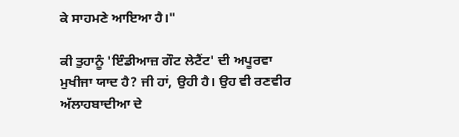ਕੇ ਸਾਹਮਣੇ ਆਇਆ ਹੈ।"

ਕੀ ਤੁਹਾਨੂੰ 'ਇੰਡੀਆਜ਼ ਗੌਟ ਲੇਟੈਂਟ' ਦੀ ਅਪੂਰਵਾ ਮੁਖੀਜਾ ਯਾਦ ਹੈ? ਜੀ ਹਾਂ, ਉਹੀ ਹੈ। ਉਹ ਵੀ ਰਣਵੀਰ ਅੱਲਾਹਬਾਦੀਆ ਦੇ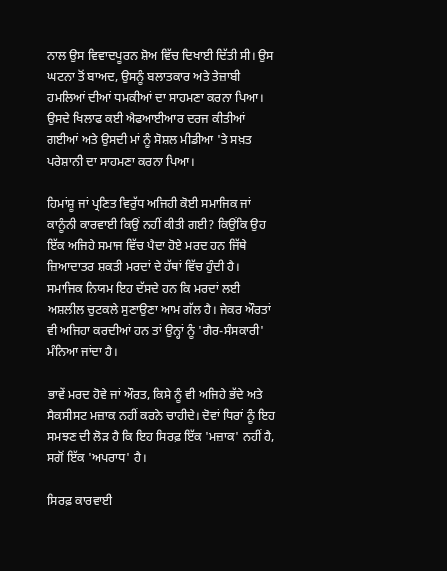ਨਾਲ ਉਸ ਵਿਵਾਦਪੂਰਨ ਸ਼ੋਅ ਵਿੱਚ ਦਿਖਾਈ ਦਿੱਤੀ ਸੀ। ਉਸ ਘਟਨਾ ਤੋਂ ਬਾਅਦ, ਉਸਨੂੰ ਬਲਾਤਕਾਰ ਅਤੇ ਤੇਜ਼ਾਬੀ ਹਮਲਿਆਂ ਦੀਆਂ ਧਮਕੀਆਂ ਦਾ ਸਾਹਮਣਾ ਕਰਨਾ ਪਿਆ। ਉਸਦੇ ਖਿਲਾਫ ਕਈ ਐਫਆਈਆਰ ਦਰਜ ਕੀਤੀਆਂ ਗਈਆਂ ਅਤੇ ਉਸਦੀ ਮਾਂ ਨੂੰ ਸੋਸ਼ਲ ਮੀਡੀਆ 'ਤੇ ਸਖ਼ਤ ਪਰੇਸ਼ਾਨੀ ਦਾ ਸਾਹਮਣਾ ਕਰਨਾ ਪਿਆ।

ਹਿਮਾਂਸ਼ੂ ਜਾਂ ਪ੍ਰਣਿਤ ਵਿਰੁੱਧ ਅਜਿਹੀ ਕੋਈ ਸਮਾਜਿਕ ਜਾਂ ਕਾਨੂੰਨੀ ਕਾਰਵਾਈ ਕਿਉਂ ਨਹੀਂ ਕੀਤੀ ਗਈ? ਕਿਉਂਕਿ ਉਹ ਇੱਕ ਅਜਿਹੇ ਸਮਾਜ ਵਿੱਚ ਪੈਦਾ ਹੋਏ ਮਰਦ ਹਨ ਜਿੱਥੇ ਜ਼ਿਆਦਾਤਰ ਸ਼ਕਤੀ ਮਰਦਾਂ ਦੇ ਹੱਥਾਂ ਵਿੱਚ ਹੁੰਦੀ ਹੈ। ਸਮਾਜਿਕ ਨਿਯਮ ਇਹ ਦੱਸਦੇ ਹਨ ਕਿ ਮਰਦਾਂ ਲਈ ਅਸ਼ਲੀਲ ਚੁਟਕਲੇ ਸੁਣਾਉਣਾ ਆਮ ਗੱਲ ਹੈ। ਜੇਕਰ ਔਰਤਾਂ ਵੀ ਅਜਿਹਾ ਕਰਦੀਆਂ ਹਨ ਤਾਂ ਉਨ੍ਹਾਂ ਨੂੰ 'ਗੈਰ-ਸੰਸਕਾਰੀ' ਮੰਨਿਆ ਜਾਂਦਾ ਹੈ।

ਭਾਵੇਂ ਮਰਦ ਹੋਵੇ ਜਾਂ ਔਰਤ, ਕਿਸੇ ਨੂੰ ਵੀ ਅਜਿਹੇ ਭੱਦੇ ਅਤੇ ਸੈਕਸੀਸਟ ਮਜ਼ਾਕ ਨਹੀਂ ਕਰਨੇ ਚਾਹੀਦੇ। ਦੋਵਾਂ ਧਿਰਾਂ ਨੂੰ ਇਹ ਸਮਝਣ ਦੀ ਲੋੜ ਹੈ ਕਿ ਇਹ ਸਿਰਫ਼ ਇੱਕ 'ਮਜ਼ਾਕ' ਨਹੀਂ ਹੈ, ਸਗੋਂ ਇੱਕ 'ਅਪਰਾਧ' ਹੈ।

ਸਿਰਫ਼ ਕਾਰਵਾਈ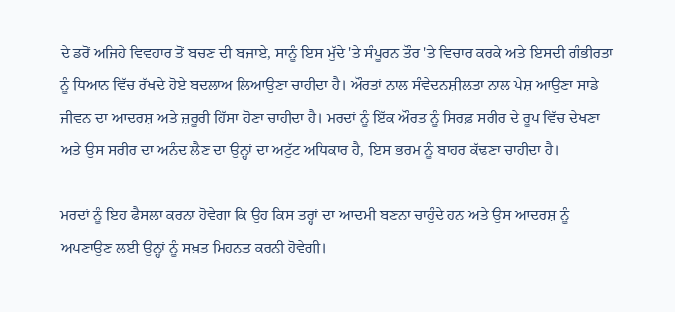ਦੇ ਡਰੋਂ ਅਜਿਹੇ ਵਿਵਹਾਰ ਤੋਂ ਬਚਣ ਦੀ ਬਜਾਏ, ਸਾਨੂੰ ਇਸ ਮੁੱਦੇ 'ਤੇ ਸੰਪੂਰਨ ਤੌਰ 'ਤੇ ਵਿਚਾਰ ਕਰਕੇ ਅਤੇ ਇਸਦੀ ਗੰਭੀਰਤਾ ਨੂੰ ਧਿਆਨ ਵਿੱਚ ਰੱਖਦੇ ਹੋਏ ਬਦਲਾਅ ਲਿਆਉਣਾ ਚਾਹੀਦਾ ਹੈ। ਔਰਤਾਂ ਨਾਲ ਸੰਵੇਦਨਸ਼ੀਲਤਾ ਨਾਲ ਪੇਸ਼ ਆਉਣਾ ਸਾਡੇ ਜੀਵਨ ਦਾ ਆਦਰਸ਼ ਅਤੇ ਜ਼ਰੂਰੀ ਹਿੱਸਾ ਹੋਣਾ ਚਾਹੀਦਾ ਹੈ। ਮਰਦਾਂ ਨੂੰ ਇੱਕ ਔਰਤ ਨੂੰ ਸਿਰਫ਼ ਸਰੀਰ ਦੇ ਰੂਪ ਵਿੱਚ ਦੇਖਣਾ ਅਤੇ ਉਸ ਸਰੀਰ ਦਾ ਅਨੰਦ ਲੈਣ ਦਾ ਉਨ੍ਹਾਂ ਦਾ ਅਟੁੱਟ ਅਧਿਕਾਰ ਹੈ, ਇਸ ਭਰਮ ਨੂੰ ਬਾਹਰ ਕੱਢਣਾ ਚਾਹੀਦਾ ਹੈ।

ਮਰਦਾਂ ਨੂੰ ਇਹ ਫੈਸਲਾ ਕਰਨਾ ਹੋਵੇਗਾ ਕਿ ਉਹ ਕਿਸ ਤਰ੍ਹਾਂ ਦਾ ਆਦਮੀ ਬਣਨਾ ਚਾਹੁੰਦੇ ਹਨ ਅਤੇ ਉਸ ਆਦਰਸ਼ ਨੂੰ ਅਪਣਾਉਣ ਲਈ ਉਨ੍ਹਾਂ ਨੂੰ ਸਖ਼ਤ ਮਿਹਨਤ ਕਰਨੀ ਹੋਵੇਗੀ।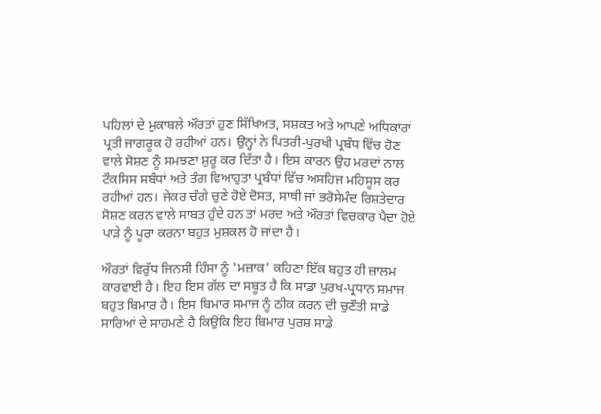ਪਹਿਲਾਂ ਦੇ ਮੁਕਾਬਲੇ ਔਰਤਾਂ ਹੁਣ ਸਿੱਖਿਅਤ, ਸਸ਼ਕਤ ਅਤੇ ਆਪਣੇ ਅਧਿਕਾਰਾਂ ਪ੍ਰਤੀ ਜਾਗਰੂਕ ਹੋ ਰਹੀਆਂ ਹਨ। ਉਨ੍ਹਾਂ ਨੇ ਪਿਤਰੀ-ਪੁਰਖੀ ਪ੍ਰਬੰਧ ਵਿੱਚ ਹੋਣ ਵਾਲੇ ਸੋਸ਼ਣ ਨੂੰ ਸਮਝਣਾ ਸ਼ੁਰੂ ਕਰ ਦਿੱਤਾ ਹੈ। ਇਸ ਕਾਰਨ ਉਹ ਮਰਦਾਂ ਨਾਲ ਟੌਕਸਿਸ ਸਬੰਧਾਂ ਅਤੇ ਤੰਗ ਵਿਆਹੁਤਾ ਪ੍ਰਬੰਧਾਂ ਵਿੱਚ ਅਸਹਿਜ ਮਹਿਸੂਸ ਕਰ ਰਹੀਆਂ ਹਨ। ਜੇਕਰ ਚੰਗੇ ਚੁਣੇ ਹੋਏ ਦੋਸਤ, ਸਾਥੀ ਜਾਂ ਭਰੋਸੇਮੰਦ ਰਿਸ਼ਤੇਦਾਰ ਸੋਸ਼ਣ ਕਰਨ ਵਾਲੇ ਸਾਬਤ ਹੁੰਦੇ ਹਨ ਤਾਂ ਮਰਦ ਅਤੇ ਔਰਤਾਂ ਵਿਚਕਾਰ ਪੈਦਾ ਹੋਏ ਪਾੜੇ ਨੂੰ ਪੂਰਾ ਕਰਨਾ ਬਹੁਤ ਮੁਸ਼ਕਲ ਹੋ ਜਾਂਦਾ ਹੈ।

ਔਰਤਾਂ ਵਿਰੁੱਧ ਜਿਨਸੀ ਹਿੰਸਾ ਨੂੰ 'ਮਜ਼ਾਕ' ਕਹਿਣਾ ਇੱਕ ਬਹੁਤ ਹੀ ਜ਼ਾਲਮ ਕਾਰਵਾਈ ਹੈ। ਇਹ ਇਸ ਗੱਲ ਦਾ ਸਬੂਤ ਹੈ ਕਿ ਸਾਡਾ ਪੁਰਖ-ਪ੍ਰਧਾਨ ਸਮਾਜ ਬਹੁਤ ਬਿਮਾਰ ਹੈ। ਇਸ ਬਿਮਾਰ ਸਮਾਜ ਨੂੰ ਠੀਕ ਕਰਨ ਦੀ ਚੁਣੌਤੀ ਸਾਡੇ ਸਾਰਿਆਂ ਦੇ ਸਾਹਮਣੇ ਹੈ ਕਿਉਂਕਿ ਇਹ ਬਿਮਾਰ ਪੁਰਸ਼ ਸਾਡੇ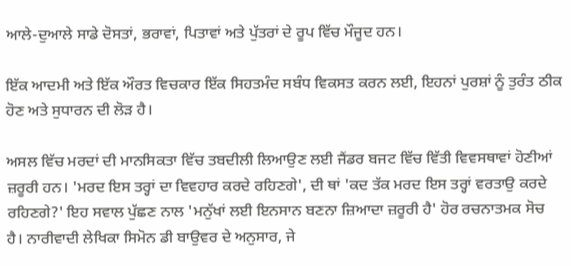ਆਲੇ-ਦੁਆਲੇ ਸਾਡੇ ਦੋਸਤਾਂ, ਭਰਾਵਾਂ, ਪਿਤਾਵਾਂ ਅਤੇ ਪੁੱਤਰਾਂ ਦੇ ਰੂਪ ਵਿੱਚ ਮੌਜੂਦ ਹਨ।

ਇੱਕ ਆਦਮੀ ਅਤੇ ਇੱਕ ਔਰਤ ਵਿਚਕਾਰ ਇੱਕ ਸਿਹਤਮੰਦ ਸਬੰਧ ਵਿਕਸਤ ਕਰਨ ਲਈ, ਇਹਨਾਂ ਪੁਰਸ਼ਾਂ ਨੂੰ ਤੁਰੰਤ ਠੀਕ ਹੋਣ ਅਤੇ ਸੁਧਾਰਨ ਦੀ ਲੋੜ ਹੈ।

ਅਸਲ ਵਿੱਚ ਮਰਦਾਂ ਦੀ ਮਾਨਸਿਕਤਾ ਵਿੱਚ ਤਬਦੀਲੀ ਲਿਆਉਣ ਲਈ ਜੈਂਡਰ ਬਜਟ ਵਿੱਚ ਵਿੱਤੀ ਵਿਵਸਥਾਵਾਂ ਹੋਣੀਆਂ ਜ਼ਰੂਰੀ ਹਨ। 'ਮਰਦ ਇਸ ਤਰ੍ਹਾਂ ਦਾ ਵਿਵਹਾਰ ਕਰਦੇ ਰਹਿਣਗੇ', ਦੀ ਥਾਂ 'ਕਦ ਤੱਕ ਮਰਦ ਇਸ ਤਰ੍ਹਾਂ ਵਰਤਾਉ ਕਰਦੇ ਰਹਿਣਗੇ?' ਇਹ ਸਵਾਲ ਪੁੱਛਣ ਨਾਲ 'ਮਨੁੱਖਾਂ ਲਈ ਇਨਸਾਨ ਬਣਨਾ ਜ਼ਿਆਦਾ ਜ਼ਰੂਰੀ ਹੈ' ਹੋਰ ਰਚਨਾਤਮਕ ਸੋਚ ਹੈ। ਨਾਰੀਵਾਦੀ ਲੇਖਿਕਾ ਸਿਮੋਨ ਡੀ ਬਾਉਵਰ ਦੇ ਅਨੁਸਾਰ, ਜੇ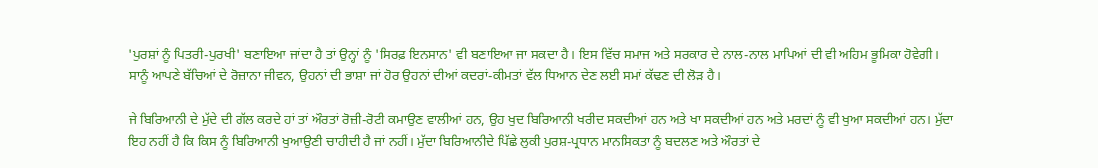'ਪੁਰਸ਼ਾਂ ਨੂੰ ਪਿਤਰੀ-ਪੁਰਖੀ' ਬਣਾਇਆ ਜਾਂਦਾ ਹੈ ਤਾਂ ਉਨ੍ਹਾਂ ਨੂੰ 'ਸਿਰਫ਼ ਇਨਸਾਨ' ਵੀ ਬਣਾਇਆ ਜਾ ਸਕਦਾ ਹੈ। ਇਸ ਵਿੱਚ ਸਮਾਜ ਅਤੇ ਸਰਕਾਰ ਦੇ ਨਾਲ-ਨਾਲ ਮਾਪਿਆਂ ਦੀ ਵੀ ਅਹਿਮ ਭੂਮਿਕਾ ਹੋਵੇਗੀ। ਸਾਨੂੰ ਆਪਣੇ ਬੱਚਿਆਂ ਦੇ ਰੋਜ਼ਾਨਾ ਜੀਵਨ, ਉਹਨਾਂ ਦੀ ਭਾਸ਼ਾ ਜਾਂ ਹੋਰ ਉਹਨਾਂ ਦੀਆਂ ਕਦਰਾਂ-ਕੀਮਤਾਂ ਵੱਲ ਧਿਆਨ ਦੇਣ ਲਈ ਸਮਾਂ ਕੱਢਣ ਦੀ ਲੋੜ ਹੈ।

ਜੇ ਬਿਰਿਆਨੀ ਦੇ ਮੁੱਦੇ ਦੀ ਗੱਲ ਕਰਦੇ ਹਾਂ ਤਾਂ ਔਰਤਾਂ ਰੋਜ਼ੀ-ਰੋਟੀ ਕਮਾਉਣ ਵਾਲੀਆਂ ਹਨ, ਉਹ ਖੁਦ ਬਿਰਿਆਨੀ ਖਰੀਦ ਸਕਦੀਆਂ ਹਨ ਅਤੇ ਖਾ ਸਕਦੀਆਂ ਹਨ ਅਤੇ ਮਰਦਾਂ ਨੂੰ ਵੀ ਖੁਆ ਸਕਦੀਆਂ ਹਨ। ਮੁੱਦਾ ਇਹ ਨਹੀਂ ਹੈ ਕਿ ਕਿਸ ਨੂੰ ਬਿਰਿਆਨੀ ਖੁਆਉਣੀ ਚਾਹੀਦੀ ਹੈ ਜਾਂ ਨਹੀਂ। ਮੁੱਦਾ ਬਿਰਿਆਨੀਦੇ ਪਿੱਛੇ ਲੁਕੀ ਪੁਰਸ਼-ਪ੍ਰਧਾਨ ਮਾਨਸਿਕਤਾ ਨੂੰ ਬਦਲਣ ਅਤੇ ਔਰਤਾਂ ਦੇ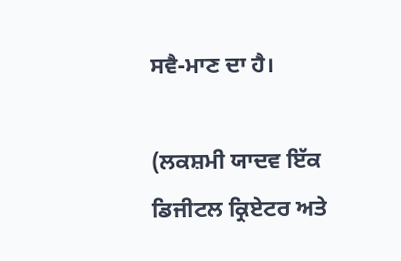ਸਵੈ-ਮਾਣ ਦਾ ਹੈ।

(ਲਕਸ਼ਮੀ ਯਾਦਵ ਇੱਕ ਡਿਜੀਟਲ ਕ੍ਰਿਏਟਰ ਅਤੇ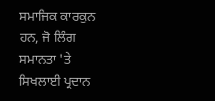ਸਮਾਜਿਕ ਕਾਰਕੁਨ ਹਨ, ਜੋ ਲਿੰਗ ਸਮਾਨਤਾ 'ਤੇ ਸਿਖਲਾਈ ਪ੍ਰਦਾਨ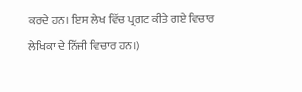ਕਰਦੇ ਹਨ। ਇਸ ਲੇਖ ਵਿੱਚ ਪ੍ਰਗਟ ਕੀਤੇ ਗਏ ਵਿਚਾਰ ਲੇਖਿਕਾ ਦੇ ਨਿੱਜੀ ਵਿਚਾਰ ਹਨ।)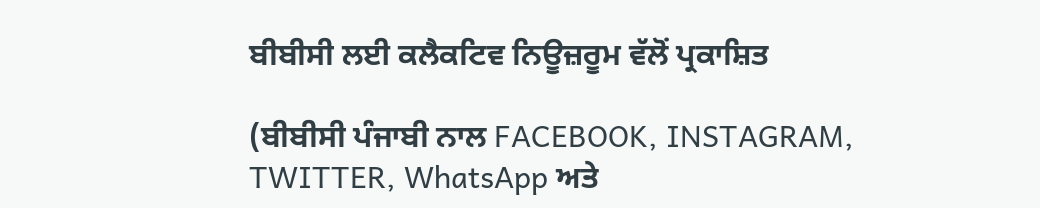ਬੀਬੀਸੀ ਲਈ ਕਲੈਕਟਿਵ ਨਿਊਜ਼ਰੂਮ ਵੱਲੋਂ ਪ੍ਰਕਾਸ਼ਿਤ

(ਬੀਬੀਸੀ ਪੰਜਾਬੀ ਨਾਲ FACEBOOK, INSTAGRAM, TWITTER, WhatsApp ਅਤੇ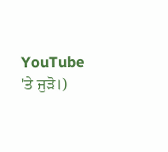YouTube 'ਤੇ ਜੁੜੋ।)